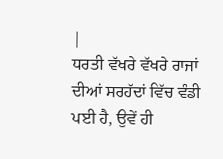|
ਧਰਤੀ ਵੱਖਰੇ ਵੱਖਰੇ ਰਾਜਾਂ ਦੀਆਂ ਸਰਹੱਦਾਂ ਵਿੱਚ ਵੰਡੀ ਪਈ ਹੈ, ਉਵੇਂ ਹੀ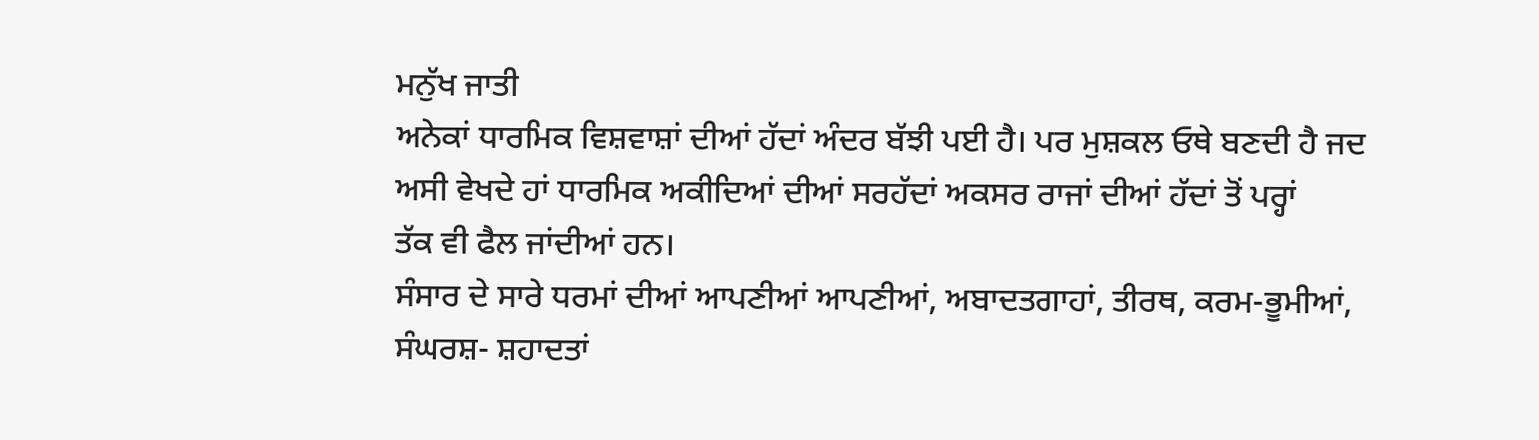ਮਨੁੱਖ ਜਾਤੀ
ਅਨੇਕਾਂ ਧਾਰਮਿਕ ਵਿਸ਼ਵਾਸ਼ਾਂ ਦੀਆਂ ਹੱਦਾਂ ਅੰਦਰ ਬੱਝੀ ਪਈ ਹੈ। ਪਰ ਮੁਸ਼ਕਲ ਓਥੇ ਬਣਦੀ ਹੈ ਜਦ
ਅਸੀ ਵੇਖਦੇ ਹਾਂ ਧਾਰਮਿਕ ਅਕੀਦਿਆਂ ਦੀਆਂ ਸਰਹੱਦਾਂ ਅਕਸਰ ਰਾਜਾਂ ਦੀਆਂ ਹੱਦਾਂ ਤੋਂ ਪਰ੍ਹਾਂ
ਤੱਕ ਵੀ ਫੈਲ ਜਾਂਦੀਆਂ ਹਨ।
ਸੰਸਾਰ ਦੇ ਸਾਰੇ ਧਰਮਾਂ ਦੀਆਂ ਆਪਣੀਆਂ ਆਪਣੀਆਂ, ਅਬਾਦਤਗਾਹਾਂ, ਤੀਰਥ, ਕਰਮ-ਭੂਮੀਆਂ,
ਸੰਘਰਸ਼- ਸ਼ਹਾਦਤਾਂ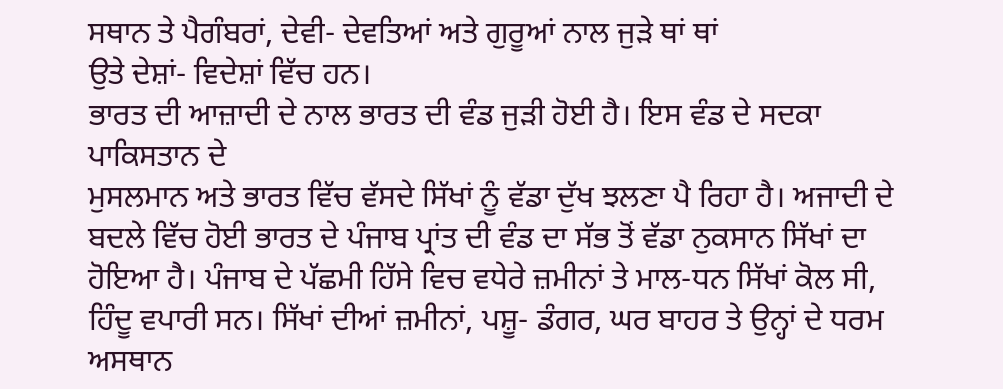ਸਥਾਨ ਤੇ ਪੈਗੰਬਰਾਂ, ਦੇਵੀ- ਦੇਵਤਿਆਂ ਅਤੇ ਗੁਰੂਆਂ ਨਾਲ ਜੁੜੇ ਥਾਂ ਥਾਂ
ਉਤੇ ਦੇਸ਼ਾਂ- ਵਿਦੇਸ਼ਾਂ ਵਿੱਚ ਹਨ।
ਭਾਰਤ ਦੀ ਆਜ਼ਾਦੀ ਦੇ ਨਾਲ ਭਾਰਤ ਦੀ ਵੰਡ ਜੁੜੀ ਹੋਈ ਹੈ। ਇਸ ਵੰਡ ਦੇ ਸਦਕਾ ਪਾਕਿਸਤਾਨ ਦੇ
ਮੁਸਲਮਾਨ ਅਤੇ ਭਾਰਤ ਵਿੱਚ ਵੱਸਦੇ ਸਿੱਖਾਂ ਨੂੰ ਵੱਡਾ ਦੁੱਖ ਝਲਣਾ ਪੈ ਰਿਹਾ ਹੈ। ਅਜਾਦੀ ਦੇ
ਬਦਲੇ ਵਿੱਚ ਹੋਈ ਭਾਰਤ ਦੇ ਪੰਜਾਬ ਪ੍ਰਾਂਤ ਦੀ ਵੰਡ ਦਾ ਸੱਭ ਤੋਂ ਵੱਡਾ ਨੁਕਸਾਨ ਸਿੱਖਾਂ ਦਾ
ਹੋਇਆ ਹੈ। ਪੰਜਾਬ ਦੇ ਪੱਛਮੀ ਹਿੱਸੇ ਵਿਚ ਵਧੇਰੇ ਜ਼ਮੀਨਾਂ ਤੇ ਮਾਲ-ਧਨ ਸਿੱਖਾਂ ਕੋਲ ਸੀ,
ਹਿੰਦੂ ਵਪਾਰੀ ਸਨ। ਸਿੱਖਾਂ ਦੀਆਂ ਜ਼ਮੀਨਾਂ, ਪਸ਼ੂ- ਡੰਗਰ, ਘਰ ਬਾਹਰ ਤੇ ਉਨ੍ਹਾਂ ਦੇ ਧਰਮ
ਅਸਥਾਨ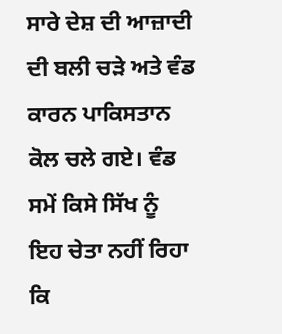ਸਾਰੇ ਦੇਸ਼ ਦੀ ਆਜ਼ਾਦੀ ਦੀ ਬਲੀ ਚੜੇ ਅਤੇ ਵੰਡ ਕਾਰਨ ਪਾਕਿਸਤਾਨ ਕੋਲ ਚਲੇ ਗਏ। ਵੰਡ
ਸਮੇਂ ਕਿਸੇ ਸਿੱਖ ਨੂੰ ਇਹ ਚੇਤਾ ਨਹੀਂ ਰਿਹਾ ਕਿ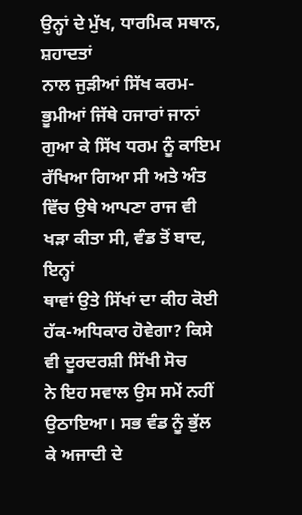ਉਨ੍ਹਾਂ ਦੇ ਮੁੱਖ, ਧਾਰਮਿਕ ਸਥਾਨ, ਸ਼ਹਾਦਤਾਂ
ਨਾਲ ਜੁੜੀਆਂ ਸਿੱਖ ਕਰਮ-ਭੂਮੀਆਂ ਜਿੱਥੇ ਹਜਾਰਾਂ ਜਾਨਾਂ ਗੁਆ ਕੇ ਸਿੱਖ ਧਰਮ ਨੂੰ ਕਾਇਮ
ਰੱਖਿਆ ਗਿਆ ਸੀ ਅਤੇ ਅੰਤ ਵਿੱਚ ਉਥੇ ਆਪਣਾ ਰਾਜ ਵੀ ਖੜਾ ਕੀਤਾ ਸੀ, ਵੰਡ ਤੋਂ ਬਾਦ, ਇਨ੍ਹਾਂ
ਥਾਵਾਂ ਉਤੇ ਸਿੱਖਾਂ ਦਾ ਕੀਹ ਕੋਈ ਹੱਕ-ਅਧਿਕਾਰ ਹੋਵੇਗਾ? ਕਿਸੇ ਵੀ ਦੂਰਦਰਸ਼ੀ ਸਿੱਖੀ ਸੋਚ
ਨੇ ਇਹ ਸਵਾਲ ਉਸ ਸਮੇਂ ਨਹੀਂ ਉਠਾਇਆ। ਸਭ ਵੰਡ ਨੂੰ ਭੁੱਲ ਕੇ ਅਜਾਦੀ ਦੇ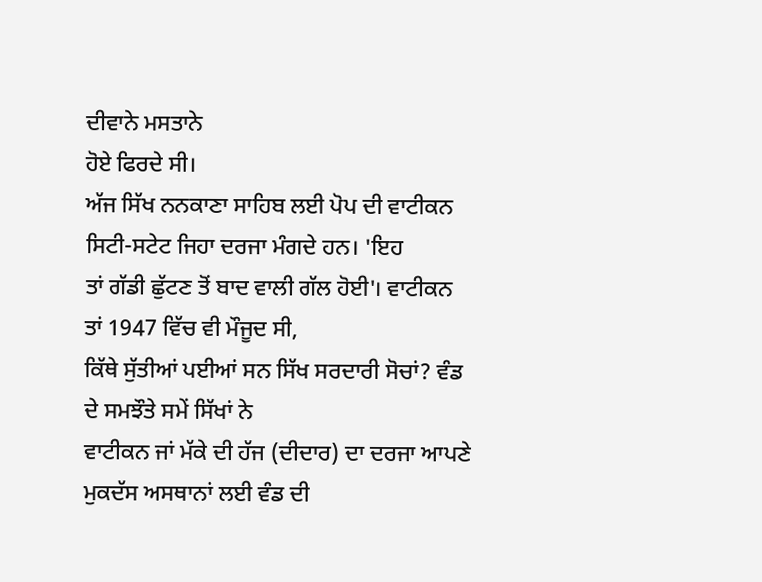ਦੀਵਾਨੇ ਮਸਤਾਨੇ
ਹੋਏ ਫਿਰਦੇ ਸੀ।
ਅੱਜ ਸਿੱਖ ਨਨਕਾਣਾ ਸਾਹਿਬ ਲਈ ਪੋਪ ਦੀ ਵਾਟੀਕਨ ਸਿਟੀ-ਸਟੇਟ ਜਿਹਾ ਦਰਜਾ ਮੰਗਦੇ ਹਨ। 'ਇਹ
ਤਾਂ ਗੱਡੀ ਛੁੱਟਣ ਤੋਂ ਬਾਦ ਵਾਲੀ ਗੱਲ ਹੋਈ'। ਵਾਟੀਕਨ ਤਾਂ 1947 ਵਿੱਚ ਵੀ ਮੌਜੂਦ ਸੀ,
ਕਿੱਥੇ ਸੁੱਤੀਆਂ ਪਈਆਂ ਸਨ ਸਿੱਖ ਸਰਦਾਰੀ ਸੋਚਾਂ? ਵੰਡ ਦੇ ਸਮਝੌਤੇ ਸਮੇਂ ਸਿੱਖਾਂ ਨੇ
ਵਾਟੀਕਨ ਜਾਂ ਮੱਕੇ ਦੀ ਹੱਜ (ਦੀਦਾਰ) ਦਾ ਦਰਜਾ ਆਪਣੇ ਮੁਕਦੱਸ ਅਸਥਾਨਾਂ ਲਈ ਵੰਡ ਦੀ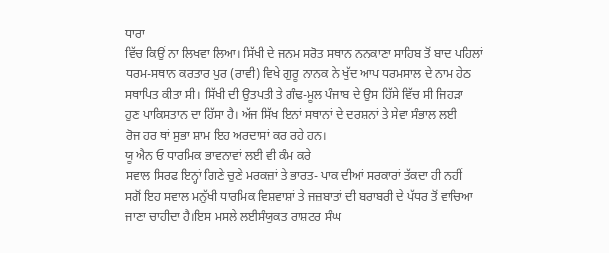ਧਾਰਾ
ਵਿੱਚ ਕਿਉਂ ਨਾ ਲਿਖਵਾ ਲਿਆ। ਸਿੱਖੀ ਦੇ ਜਨਮ ਸਰੋਤ ਸਥਾਨ ਨਨਕਾਣਾ ਸਾਹਿਬ ਤੋਂ ਬਾਦ ਪਹਿਲਾਂ
ਧਰਮ-ਸਥਾਨ ਕਰਤਾਰ ਪੁਰ (ਰਾਵੀ) ਵਿਖੇ ਗੁਰੂ ਨਾਨਕ ਨੇ ਖੁੱਦ ਆਪ ਧਰਮਸਾਲ ਦੇ ਨਾਮ ਹੇਠ
ਸਥਾਪਿਤ ਕੀਤਾ ਸੀ। ਸਿੱਖੀ ਦੀ ਉਤਪਤੀ ਤੇ ਗੰਢ-ਮੂਲ ਪੰਜਾਬ ਦੇ ਉਸ ਹਿੱਸੇ ਵਿੱਚ ਸੀ ਜਿਹੜਾ
ਹੁਣ ਪਾਕਿਸਤਾਨ ਦਾ ਹਿੱਸਾ ਹੈ। ਅੱਜ ਸਿੱਖ ਇਨਾਂ ਸਥਾਨਾਂ ਦੇ ਦਰਸ਼ਨਾਂ ਤੇ ਸੇਵਾ ਸੰਭਾਲ ਲਈ
ਰੋਜ ਹਰ ਥਾਂ ਸੁਭਾ ਸ਼ਾਮ ਇਹ ਅਰਦਾਸਾਂ ਕਰ ਰਹੇ ਹਨ।
ਯੂ ਐਨ ਓ ਧਾਰਮਿਕ ਭਾਵਨਾਵਾਂ ਲਈ ਵੀ ਕੰਮ ਕਰੇ
ਸਵਾਲ ਸਿਰਫ ਇਨ੍ਹਾਂ ਗਿਣੇ ਚੁਣੇ ਮਰਕਜ਼ਾਂ ਤੇ ਭਾਰਤ- ਪਾਕ ਦੀਆਂ ਸਰਕਾਰਾਂ ਤੱਕਦਾ ਹੀ ਨਹੀਂ
ਸਗੋਂ ਇਹ ਸਵਾਲ ਮਨੁੱਖੀ ਧਾਰਮਿਕ ਵਿਸ਼ਵਾਸ਼ਾਂ ਤੇ ਜਜ਼ਬਾਤਾਂ ਦੀ ਬਰਾਬਰੀ ਦੇ ਪੱਧਰ ਤੋਂ ਵਾਚਿਆ
ਜਾਣਾ ਚਾਹੀਦਾ ਹੈ।ਇਸ ਮਸਲੇ ਲਈਸੰਯੁਕਤ ਰਾਸ਼ਟਰ ਸੰਘ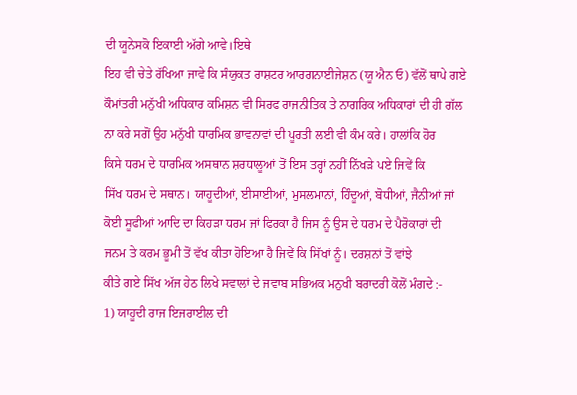ਦੀ ਯੂਨੇਸਕੋ ਇਕਾਈ ਅੱਗੇ ਆਵੇ।ਇਥੇ
ਇਹ ਵੀ ਚੇਤੇ ਰੱਖਿਆ ਜਾਵੇ ਕਿ ਸੰਯੁਕਤ ਰਾਸ਼ਟਰ ਆਰਗਨਾਈਜੇਸ਼ਨ (ਯੂ ਐਨ ਓ) ਵੱਲੋਂ ਥਾਪੇ ਗਏ
ਕੌਮਾਂਤਰੀ ਮਨੁੱਖੀ ਅਧਿਕਾਰ ਕਮਿਸ਼ਨ ਵੀ ਸਿਰਫ ਰਾਜਨੀਤਿਕ ਤੇ ਨਾਗਰਿਕ ਅਧਿਕਾਰਾਂ ਦੀ ਹੀ ਗੱਲ
ਨਾ ਕਰੇ ਸਗੋਂ ਉਹ ਮਨੁੱਖੀ ਧਾਰਮਿਕ ਭਾਵਨਾਵਾਂ ਦੀ ਪੂਰਤੀ ਲਈ ਵੀ ਕੰਮ ਕਰੇ। ਹਾਲਾਂਕਿ ਹੋਰ
ਕਿਸੇ ਧਰਮ ਦੇ ਧਾਰਮਿਕ ਅਸਥਾਨ ਸ਼ਰਧਾਲੂਆਂ ਤੋਂ ਇਸ ਤਰ੍ਹਾਂ ਨਹੀਂ ਨਿੱਖੜੇ ਪਏ ਜਿਵੇਂ ਕਿ
ਸਿੱਖ ਧਰਮ ਦੇ ਸਥਾਨ। ਯਾਹੂਦੀਆਂ, ਈਸਾਈਆਂ, ਮੁਸਲਮਾਨਾਂ, ਹਿੰਦੂਆਂ, ਬੋਧੀਆਂ, ਜੈਨੀਆਂ ਜਾਂ
ਕੋਈ ਸੂਫੀਆਂ ਆਦਿ ਦਾ ਕਿਹੜਾ ਧਰਮ ਜਾਂ ਫਿਰਕਾ ਹੈ ਜਿਸ ਨੂੰ ਉਸ ਦੇ ਧਰਮ ਦੇ ਪੈਰੋਕਾਰਾਂ ਦੀ
ਜਨਮ ਤੇ ਕਰਮ ਭੂਮੀ ਤੋਂ ਵੱਖ ਕੀਤਾ ਹੋਇਆ ਹੈ ਜਿਵੇਂ ਕਿ ਸਿੱਖਾਂ ਨੂੰ। ਦਰਸ਼ਨਾਂ ਤੋਂ ਵਾਂਝੇ
ਕੀਤੇ ਗਏ ਸਿੱਖ ਅੱਜ ਹੇਠ ਲਿਖੇ ਸਵਾਲਾਂ ਦੇ ਜਵਾਬ ਸਭਿਅਕ ਮਨੁਖੀ ਬਰਾਦਰੀ ਕੋਲੋਂ ਮੰਗਦੇ :-
1) ਯਾਹੂਦੀ ਰਾਜ ਇਜਰਾਈਲ ਦੀ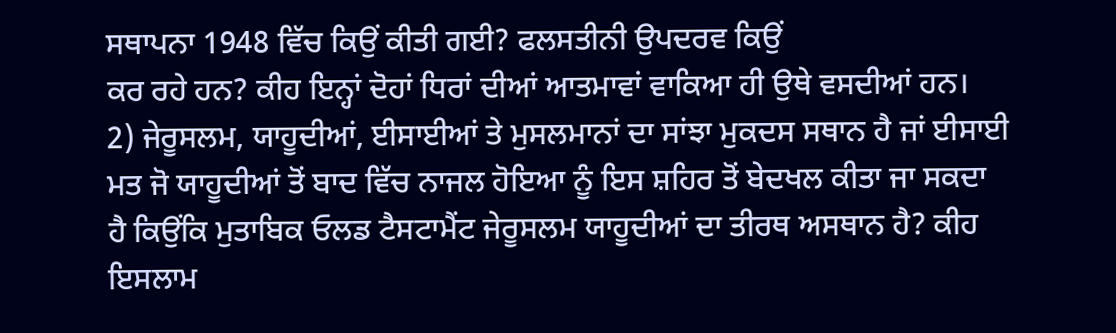ਸਥਾਪਨਾ 1948 ਵਿੱਚ ਕਿਉਂ ਕੀਤੀ ਗਈ? ਫਲਸਤੀਨੀ ਉਪਦਰਵ ਕਿਉਂ
ਕਰ ਰਹੇ ਹਨ? ਕੀਹ ਇਨ੍ਹਾਂ ਦੋਹਾਂ ਧਿਰਾਂ ਦੀਆਂ ਆਤਮਾਵਾਂ ਵਾਕਿਆ ਹੀ ਉਥੇ ਵਸਦੀਆਂ ਹਨ।
2) ਜੇਰੂਸਲਮ, ਯਾਹੂਦੀਆਂ, ਈਸਾਈਆਂ ਤੇ ਮੁਸਲਮਾਨਾਂ ਦਾ ਸਾਂਝਾ ਮੁਕਦਸ ਸਥਾਨ ਹੈ ਜਾਂ ਈਸਾਈ
ਮਤ ਜੋ ਯਾਹੂਦੀਆਂ ਤੋਂ ਬਾਦ ਵਿੱਚ ਨਾਜਲ ਹੋਇਆ ਨੂੰ ਇਸ ਸ਼ਹਿਰ ਤੋਂ ਬੇਦਖਲ ਕੀਤਾ ਜਾ ਸਕਦਾ
ਹੈ ਕਿਉਂਕਿ ਮੁਤਾਬਿਕ ਓਲਡ ਟੈਸਟਾਮੈਂਟ ਜੇਰੂਸਲਮ ਯਾਹੂਦੀਆਂ ਦਾ ਤੀਰਥ ਅਸਥਾਨ ਹੈ? ਕੀਹ
ਇਸਲਾਮ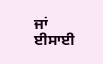ਜਾਂ ਈਸਾਈ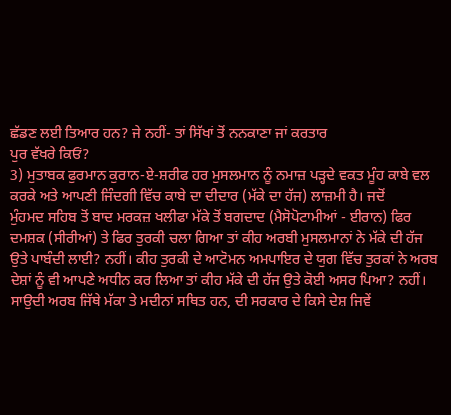ਛੱਡਣ ਲਈ ਤਿਆਰ ਹਨ? ਜੇ ਨਹੀਂ- ਤਾਂ ਸਿੱਖਾਂ ਤੋਂ ਨਨਕਾਣਾ ਜਾਂ ਕਰਤਾਰ
ਪੁਰ ਵੱਖਰੇ ਕਿਓਂ?
3) ਮੁਤਾਬਕ ਫੁਰਮਾਨ ਕੁਰਾਨ-ਏ-ਸ਼ਰੀਫ ਹਰ ਮੁਸਲਮਾਨ ਨੂੰ ਨਮਾਜ਼ ਪੜ੍ਹਦੇ ਵਕਤ ਮੂੰਹ ਕਾਬੇ ਵਲ
ਕਰਕੇ ਅਤੇ ਆਪਣੀ ਜਿੰਦਗੀ ਵਿੱਚ ਕਾਬੇ ਦਾ ਦੀਦਾਰ (ਮੱਕੇ ਦਾ ਹੱਜ) ਲਾਜ਼ਮੀ ਹੈ। ਜਦੋਂ
ਮੁੰਹਮਦ ਸਹਿਬ ਤੋਂ ਬਾਦ ਮਰਕਜ਼ ਖਲੀਫਾ ਮੱਕੇ ਤੋਂ ਬਗਦਾਦ (ਮੈਸੋਪੋਟਾਮੀਆਂ - ਈਰਾਨ) ਫਿਰ
ਦਮਸ਼ਕ (ਸੀਰੀਆਂ) ਤੇ ਫਿਰ ਤੁਰਕੀ ਚਲਾ ਗਿਆ ਤਾਂ ਕੀਹ ਅਰਬੀ ਮੁਸਲਮਾਨਾਂ ਨੇ ਮੱਕੇ ਦੀ ਹੱਜ
ਉਤੇ ਪਾਬੰਦੀ ਲਾਈ? ਨਹੀਂ। ਕੀਹ ਤੁਰਕੀ ਦੇ ਆਟੋਮਨ ਅਮਪਾਇਰ ਦੇ ਯੁਗ ਵਿੱਚ ਤੁਰਕਾਂ ਨੇ ਅਰਬ
ਦੇਸ਼ਾਂ ਨੂੰ ਵੀ ਆਪਣੇ ਅਧੀਨ ਕਰ ਲਿਆ ਤਾਂ ਕੀਹ ਮੱਕੇ ਦੀ ਹੱਜ ਉਤੇ ਕੋਈ ਅਸਰ ਪਿਆ? ਨਹੀਂ।
ਸਾਉਦੀ ਅਰਬ ਜਿੱਥੇ ਮੱਕਾ ਤੇ ਮਦੀਨਾਂ ਸਥਿਤ ਹਨ, ਦੀ ਸਰਕਾਰ ਦੇ ਕਿਸੇ ਦੇਸ਼ ਜਿਵੇਂ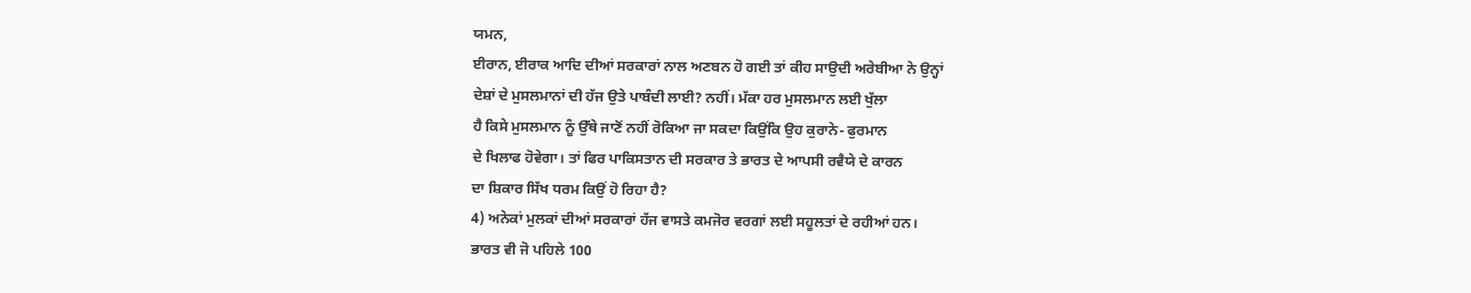ਯਮਨ,
ਈਰਾਨ, ਈਰਾਕ ਆਦਿ ਦੀਆਂ ਸਰਕਾਰਾਂ ਨਾਲ ਅਣਬਨ ਹੋ ਗਈ ਤਾਂ ਕੀਹ ਸਾਉਦੀ ਅਰੇਬੀਆ ਨੇ ਉਨ੍ਹਾਂ
ਦੇਸ਼ਾਂ ਦੇ ਮੁਸਲਮਾਨਾਂ ਦੀ ਹੱਜ ਉਤੇ ਪਾਬੰਦੀ ਲਾਈ? ਨਹੀਂ। ਮੱਕਾ ਹਰ ਮੁਸਲਮਾਨ ਲਈ ਖੁੱਲਾ
ਹੈ ਕਿਸੇ ਮੁਸਲਮਾਨ ਨੂੰ ਉੱਥੇ ਜਾਣੋਂ ਨਹੀਂ ਰੋਕਿਆ ਜਾ ਸਕਦਾ ਕਿਉਂਕਿ ਉਹ ਕੁਰਾਨੇ- ਫੁਰਮਾਨ
ਦੇ ਖਿਲਾਫ ਹੋਵੇਗਾ। ਤਾਂ ਫਿਰ ਪਾਕਿਸਤਾਨ ਦੀ ਸਰਕਾਰ ਤੇ ਭਾਰਤ ਦੇ ਆਪਸੀ ਰਵੈਯੇ ਦੇ ਕਾਰਨ
ਦਾ ਸ਼ਿਕਾਰ ਸਿੱਖ ਧਰਮ ਕਿਉਂ ਹੋ ਰਿਹਾ ਹੈ?
4) ਅਨੇਕਾਂ ਮੁਲਕਾਂ ਦੀਆਂ ਸਰਕਾਰਾਂ ਹੱਜ ਵਾਸਤੇ ਕਮਜੋਰ ਵਰਗਾਂ ਲਈ ਸਹੂਲਤਾਂ ਦੇ ਰਹੀਆਂ ਹਨ।
ਭਾਰਤ ਵੀ ਜੋ ਪਹਿਲੇ 100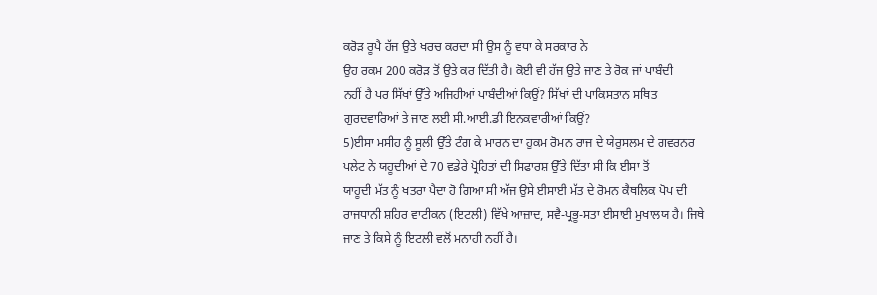ਕਰੋੜ ਰੂਪੈ ਹੱਜ ਉਤੇ ਖਰਚ ਕਰਦਾ ਸੀ ਉਸ ਨੂੰ ਵਧਾ ਕੇ ਸਰਕਾਰ ਨੇ
ਉਹ ਰਕਮ 200 ਕਰੋੜ ਤੋਂ ਉਤੇ ਕਰ ਦਿੱਤੀ ਹੈ। ਕੋਈ ਵੀ ਹੱਜ ਉਤੇ ਜਾਣ ਤੇ ਰੋਕ ਜਾਂ ਪਾਬੰਦੀ
ਨਹੀਂ ਹੈ ਪਰ ਸਿੱਖਾਂ ਉੱਤੇ ਅਜਿਹੀਆਂ ਪਾਬੰਦੀਆਂ ਕਿਉਂ? ਸਿੱਖਾਂ ਦੀ ਪਾਕਿਸਤਾਨ ਸਥਿਤ
ਗੁਰਦਵਾਰਿਆਂ ਤੇ ਜਾਣ ਲਈ ਸੀ.ਆਈ.ਡੀ ਇਨਕਵਾਰੀਆਂ ਕਿਉਂ?
5)ਈਸਾ ਮਸੀਹ ਨੂੰ ਸੂਲੀ ਉੱਤੇ ਟੰਗ ਕੇ ਮਾਰਨ ਦਾ ਹੁਕਮ ਰੋਮਨ ਰਾਜ ਦੇ ਯੇਰੁਸਲਮ ਦੇ ਗਵਰਨਰ
ਪਲੇਟ ਨੇ ਯਹੂਦੀਆਂ ਦੇ 70 ਵਡੇਰੇ ਪ੍ਰੋਹਿਤਾਂ ਦੀ ਸਿਫਾਰਸ਼ ਉੱਤੇ ਦਿੱਤਾ ਸੀ ਕਿ ਈਸਾ ਤੋਂ
ਯਾਹੂਦੀ ਮੱਤ ਨੂੰ ਖਤਰਾ ਪੈਦਾ ਹੋ ਗਿਆ ਸੀ ਅੱਜ ਉਸੇ ਈਸਾਈ ਮੱਤ ਦੇ ਰੋਮਨ ਕੈਥਲਿਕ ਪੋਪ ਦੀ
ਰਾਜਧਾਨੀ ਸ਼ਹਿਰ ਵਾਟੀਕਨ (ਇਟਲੀ) ਵਿੱਖੇ ਆਜ਼ਾਦ, ਸਵੈ-ਪ੍ਰਭੂ-ਸਤਾ ਈਸਾਈ ਮੁਖਾਲਯ ਹੈ। ਜਿਥੇ
ਜਾਣ ਤੇ ਕਿਸੇ ਨੂੰ ਇਟਲੀ ਵਲੋਂ ਮਨਾਹੀ ਨਹੀਂ ਹੈ।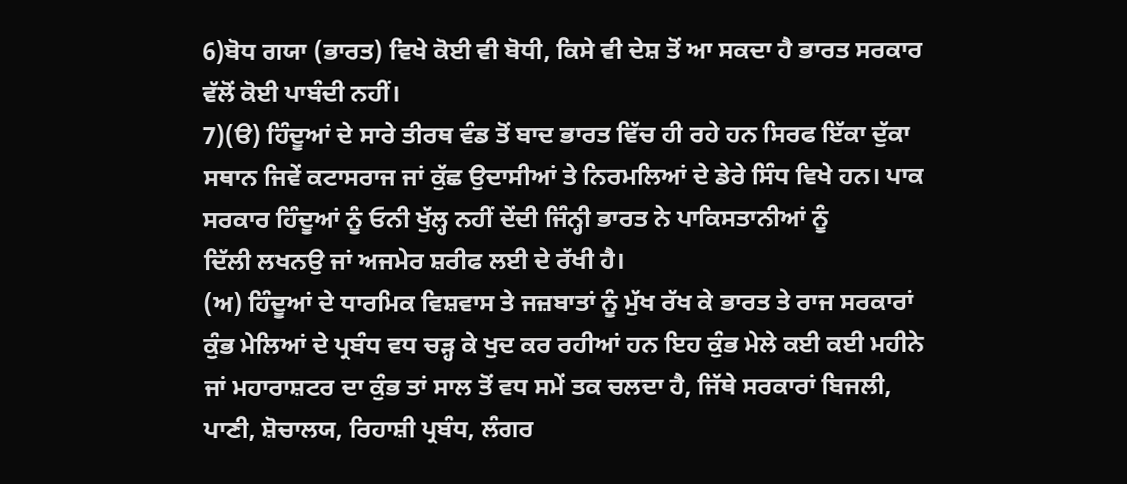6)ਬੋਧ ਗਯਾ (ਭਾਰਤ) ਵਿਖੇ ਕੋਈ ਵੀ ਬੋਧੀ, ਕਿਸੇ ਵੀ ਦੇਸ਼ ਤੋਂ ਆ ਸਕਦਾ ਹੈ ਭਾਰਤ ਸਰਕਾਰ
ਵੱਲੋਂ ਕੋਈ ਪਾਬੰਦੀ ਨਹੀਂ।
7)(ੳ) ਹਿੰਦੂਆਂ ਦੇ ਸਾਰੇ ਤੀਰਥ ਵੰਡ ਤੋਂ ਬਾਦ ਭਾਰਤ ਵਿੱਚ ਹੀ ਰਹੇ ਹਨ ਸਿਰਫ ਇੱਕਾ ਦੁੱਕਾ
ਸਥਾਨ ਜਿਵੇਂ ਕਟਾਸਰਾਜ ਜਾਂ ਕੁੱਛ ਉਦਾਸੀਆਂ ਤੇ ਨਿਰਮਲਿਆਂ ਦੇ ਡੇਰੇ ਸਿੰਧ ਵਿਖੇ ਹਨ। ਪਾਕ
ਸਰਕਾਰ ਹਿੰਦੂਆਂ ਨੂੰ ਓਨੀ ਖੁੱਲ੍ਹ ਨਹੀਂ ਦੇਂਦੀ ਜਿੰਨ੍ਹੀ ਭਾਰਤ ਨੇ ਪਾਕਿਸਤਾਨੀਆਂ ਨੂੰ
ਦਿੱਲੀ ਲਖਨਉ ਜਾਂ ਅਜਮੇਰ ਸ਼ਰੀਫ ਲਈ ਦੇ ਰੱਖੀ ਹੈ।
(ਅ) ਹਿੰਦੂਆਂ ਦੇ ਧਾਰਮਿਕ ਵਿਸ਼ਵਾਸ ਤੇ ਜਜ਼ਬਾਤਾਂ ਨੂੰ ਮੁੱਖ ਰੱਖ ਕੇ ਭਾਰਤ ਤੇ ਰਾਜ ਸਰਕਾਰਾਂ
ਕੁੰਭ ਮੇਲਿਆਂ ਦੇ ਪ੍ਰਬੰਧ ਵਧ ਚੜ੍ਹ ਕੇ ਖੁਦ ਕਰ ਰਹੀਆਂ ਹਨ ਇਹ ਕੁੰਭ ਮੇਲੇ ਕਈ ਕਈ ਮਹੀਨੇ
ਜਾਂ ਮਹਾਰਾਸ਼ਟਰ ਦਾ ਕੁੰਭ ਤਾਂ ਸਾਲ ਤੋਂ ਵਧ ਸਮੇਂ ਤਕ ਚਲਦਾ ਹੈ, ਜਿੱਥੇ ਸਰਕਾਰਾਂ ਬਿਜਲੀ,
ਪਾਣੀ, ਸ਼ੋਚਾਲਯ, ਰਿਹਾਸ਼ੀ ਪ੍ਰਬੰਧ, ਲੰਗਰ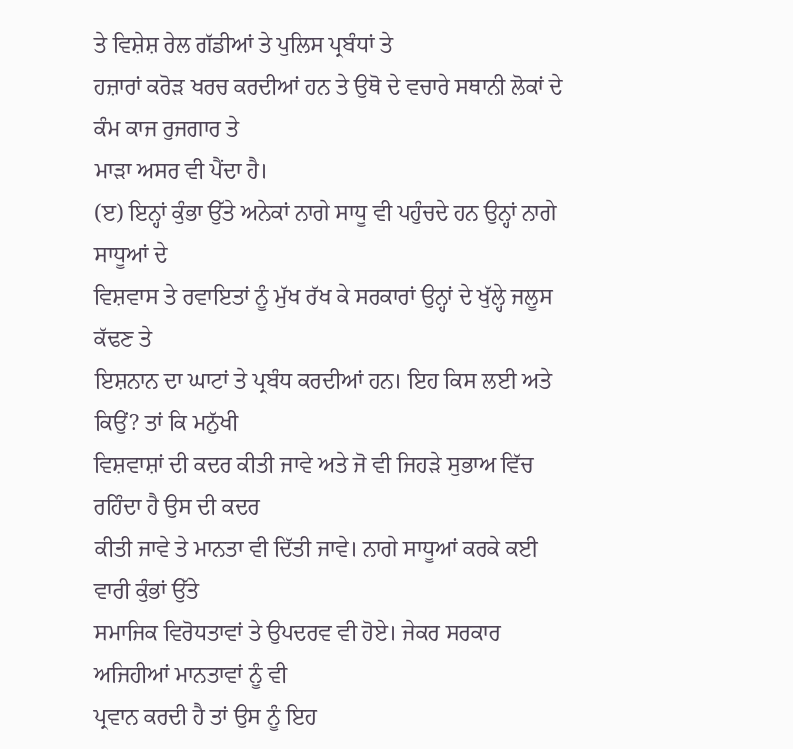ਤੇ ਵਿਸ਼ੇਸ਼ ਰੇਲ ਗੱਡੀਆਂ ਤੇ ਪੁਲਿਸ ਪ੍ਰਬੰਧਾਂ ਤੇ
ਹਜ਼ਾਰਾਂ ਕਰੋੜ ਖਰਚ ਕਰਦੀਆਂ ਹਨ ਤੇ ਉਥੋ ਦੇ ਵਚਾਰੇ ਸਥਾਨੀ ਲੋਕਾਂ ਦੇ ਕੰਮ ਕਾਜ ਰੁਜਗਾਰ ਤੇ
ਮਾੜਾ ਅਸਰ ਵੀ ਪੈਂਦਾ ਹੈ।
(ੲ) ਇਨ੍ਹਾਂ ਕੁੰਭਾ ਉੱਤੇ ਅਨੇਕਾਂ ਨਾਗੇ ਸਾਧੂ ਵੀ ਪਹੁੰਚਦੇ ਹਨ ਉਨ੍ਹਾਂ ਨਾਗੇ ਸਾਧੂਆਂ ਦੇ
ਵਿਸ਼ਵਾਸ ਤੇ ਰਵਾਇਤਾਂ ਨੂੰ ਮੁੱਖ ਰੱਖ ਕੇ ਸਰਕਾਰਾਂ ਉਨ੍ਹਾਂ ਦੇ ਖੁੱਲ੍ਹੇ ਜਲੂਸ ਕੱਢਣ ਤੇ
ਇਸ਼ਨਾਨ ਦਾ ਘਾਟਾਂ ਤੇ ਪ੍ਰਬੰਧ ਕਰਦੀਆਂ ਹਨ। ਇਹ ਕਿਸ ਲਈ ਅਤੇ ਕਿਉਂ? ਤਾਂ ਕਿ ਮਨੁੱਖੀ
ਵਿਸ਼ਵਾਸ਼ਾਂ ਦੀ ਕਦਰ ਕੀਤੀ ਜਾਵੇ ਅਤੇ ਜੋ ਵੀ ਜਿਹੜੇ ਸੁਭਾਅ ਵਿੱਚ ਰਹਿੰਦਾ ਹੈ ਉਸ ਦੀ ਕਦਰ
ਕੀਤੀ ਜਾਵੇ ਤੇ ਮਾਨਤਾ ਵੀ ਦਿੱਤੀ ਜਾਵੇ। ਨਾਗੇ ਸਾਧੂਆਂ ਕਰਕੇ ਕਈ ਵਾਰੀ ਕੁੰਭਾਂ ਉੱਤੇ
ਸਮਾਜਿਕ ਵਿਰੋਧਤਾਵਾਂ ਤੇ ਉਪਦਰਵ ਵੀ ਹੋਏ। ਜੇਕਰ ਸਰਕਾਰ ਅਜਿਹੀਆਂ ਮਾਨਤਾਵਾਂ ਨੂੰ ਵੀ
ਪ੍ਰਵਾਨ ਕਰਦੀ ਹੈ ਤਾਂ ਉਸ ਨੂੰ ਇਹ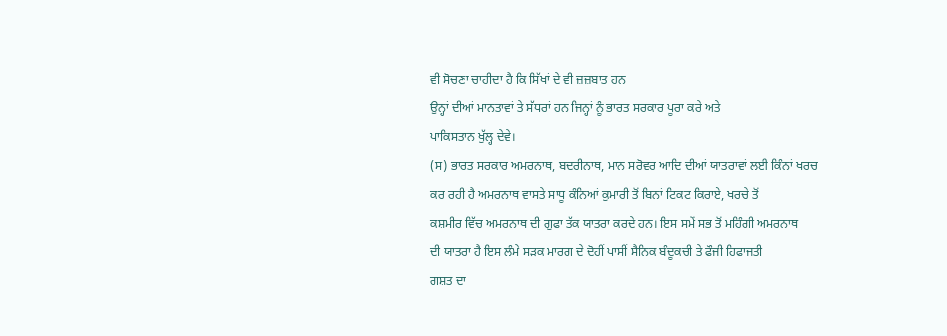ਵੀ ਸੋਚਣਾ ਚਾਹੀਦਾ ਹੈ ਕਿ ਸਿੱਖਾਂ ਦੇ ਵੀ ਜ਼ਜ਼ਬਾਤ ਹਨ
ਉਨ੍ਹਾਂ ਦੀਆਂ ਮਾਨਤਾਵਾਂ ਤੇ ਸੱਧਰਾਂ ਹਨ ਜਿਨ੍ਹਾਂ ਨੂੰ ਭਾਰਤ ਸਰਕਾਰ ਪੂਰਾ ਕਰੇ ਅਤੇ
ਪਾਕਿਸਤਾਨ ਖੁੱਲ੍ਹ ਦੇਵੇ।
(ਸ) ਭਾਰਤ ਸਰਕਾਰ ਅਮਰਨਾਥ, ਬਦਰੀਨਾਥ, ਮਾਨ ਸਰੋਵਰ ਆਦਿ ਦੀਆਂ ਯਾਤਰਾਵਾਂ ਲਈ ਕਿੰਨਾਂ ਖਰਚ
ਕਰ ਰਹੀ ਹੈ ਅਮਰਨਾਥ ਵਾਸਤੇ ਸਾਧੂ ਕੰਨਿਆਂ ਕੁਮਾਰੀ ਤੋਂ ਬਿਨਾਂ ਟਿਕਟ ਕਿਰਾਏ, ਖਰਚੇ ਤੋਂ
ਕਸ਼ਮੀਰ ਵਿੱਚ ਅਮਰਨਾਥ ਦੀ ਗੁਫਾ ਤੱਕ ਯਾਤਰਾ ਕਰਦੇ ਹਨ। ਇਸ ਸਮੇਂ ਸਭ ਤੋਂ ਮਹਿੰਗੀ ਅਮਰਨਾਥ
ਦੀ ਯਾਤਰਾ ਹੈ ਇਸ ਲੰਮੇ ਸੜਕ ਮਾਰਗ ਦੇ ਦੋਹੀਂ ਪਾਸੀਂ ਸੈਨਿਕ ਬੰਦੂਕਚੀ ਤੇ ਫੌਜੀ ਹਿਫਾਜਤੀ
ਗਸ਼ਤ ਦਾ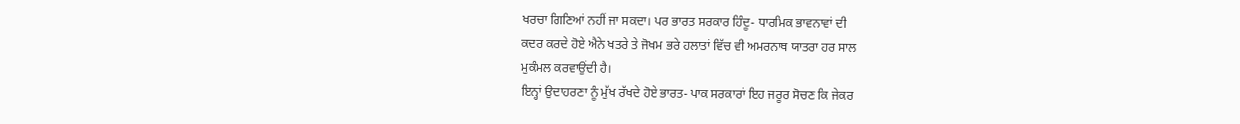ਖਰਚਾ ਗਿਣਿਆਂ ਨਹੀਂ ਜਾ ਸਕਦਾ। ਪਰ ਭਾਰਤ ਸਰਕਾਰ ਹਿੰਦੂ- ਧਾਰਮਿਕ ਭਾਵਨਾਵਾਂ ਦੀ
ਕਦਰ ਕਰਦੇ ਹੋਏ ਐਨੇ ਖਤਰੇ ਤੇ ਜੋਖਮ ਭਰੇ ਹਲਾਤਾਂ ਵਿੱਚ ਵੀ ਅਮਰਨਾਥ ਯਾਤਰਾ ਹਰ ਸਾਲ
ਮੁਕੰਮਲ ਕਰਵਾਉਂਦੀ ਹੈ।
ਇਨ੍ਹਾਂ ਉਦਾਹਰਣਾ ਨੂੰ ਮੁੱਖ ਰੱਖਦੇ ਹੋਏ ਭਾਰਤ- ਪਾਕ ਸਰਕਾਰਾਂ ਇਹ ਜਰੂਰ ਸੋਚਣ ਕਿ ਜੇਕਰ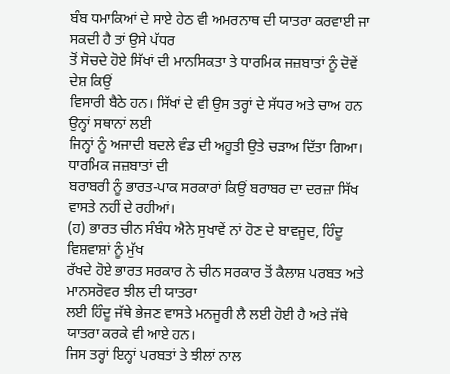ਬੰਬ ਧਮਾਕਿਆਂ ਦੇ ਸਾਏ ਹੇਠ ਵੀ ਅਮਰਨਾਥ ਦੀ ਯਾਤਰਾ ਕਰਵਾਈ ਜਾ ਸਕਦੀ ਹੈ ਤਾਂ ਉਸੇ ਪੱਧਰ
ਤੋਂ ਸੋਚਦੇ ਹੋਏ ਸਿੱਖਾਂ ਦੀ ਮਾਨਸਿਕਤਾ ਤੇ ਧਾਰਮਿਕ ਜਜ਼ਬਾਤਾਂ ਨੂੰ ਦੋਵੇਂ ਦੇਸ਼ ਕਿਉਂ
ਵਿਸਾਰੀ ਬੈਠੇ ਹਨ। ਸਿੱਖਾਂ ਦੇ ਵੀ ਉਸ ਤਰ੍ਹਾਂ ਦੇ ਸੱਧਰ ਅਤੇ ਚਾਅ ਹਨ ਉਨ੍ਹਾਂ ਸਥਾਨਾਂ ਲਈ
ਜਿਨ੍ਹਾਂ ਨੂੰ ਅਜਾਦੀ ਬਦਲੇ ਵੰਡ ਦੀ ਅਹੂਤੀ ਉਤੇ ਚੜਾਅ ਦਿੱਤਾ ਗਿਆ। ਧਾਰਮਿਕ ਜਜ਼ਬਾਤਾਂ ਦੀ
ਬਰਾਬਰੀ ਨੂੰ ਭਾਰਤ-ਪਾਕ ਸਰਕਾਰਾਂ ਕਿਉਂ ਬਰਾਬਰ ਦਾ ਦਰਜ਼ਾ ਸਿੱਖ ਵਾਸਤੇ ਨਹੀਂ ਦੇ ਰਹੀਆਂ।
(ਹ) ਭਾਰਤ ਚੀਨ ਸੰਬੰਧ ਐਨੇ ਸੁਖਾਵੇਂ ਨਾਂ ਹੋਣ ਦੇ ਬਾਵਜੂਦ, ਹਿੰਦੂ ਵਿਸ਼ਵਾਸ਼ਾਂ ਨੂੰ ਮੁੱਖ
ਰੱਖਦੇ ਹੋਏ ਭਾਰਤ ਸਰਕਾਰ ਨੇ ਚੀਨ ਸਰਕਾਰ ਤੋਂ ਕੈਲਾਸ਼ ਪਰਬਤ ਅਤੇ ਮਾਨਸਰੋਵਰ ਝੀਲ ਦੀ ਯਾਤਰਾ
ਲਈ ਹਿੰਦੂ ਜੱਥੇ ਭੇਜਣ ਵਾਸਤੇ ਮਨਜੂਰੀ ਲੈ ਲਈ ਹੋਈ ਹੈ ਅਤੇ ਜੱਥੇ ਯਾਤਰਾ ਕਰਕੇ ਵੀ ਆਏ ਹਨ।
ਜਿਸ ਤਰ੍ਹਾਂ ਇਨ੍ਹਾਂ ਪਰਬਤਾਂ ਤੇ ਝੀਲਾਂ ਨਾਲ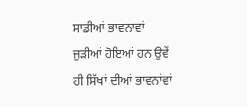ਸਾਡੀਆਂ ਭਾਵਨਾਵਾਂ ਜੁੜੀਆਂ ਹੋਇਆਂ ਹਨ ਉਵੇਂ
ਹੀ ਸਿੱਖਾਂ ਦੀਆਂ ਭਾਵਨਾਂਵਾਂ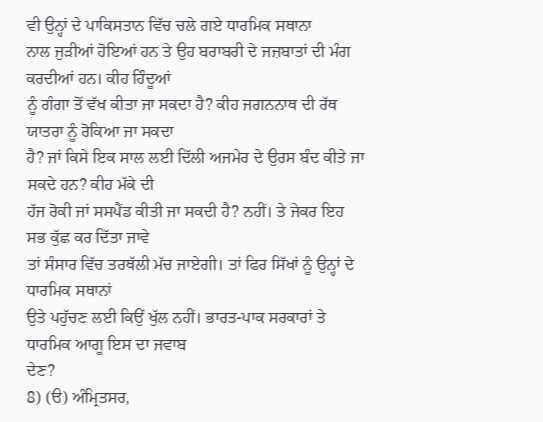ਵੀ ਉਨ੍ਹਾਂ ਦੇ ਪਾਕਿਸਤਾਨ ਵਿੱਚ ਚਲੇ ਗਏ ਧਾਰਮਿਕ ਸਥਾਨਾ
ਨਾਲ ਜੁੜੀਆਂ ਹੋਇਆਂ ਹਨ ਤੇ ਉਹ ਬਰਾਬਰੀ ਦੇ ਜਜ਼ਬਾਤਾਂ ਦੀ ਮੰਗ ਕਰਦੀਆਂ ਹਨ। ਕੀਹ ਹਿੰਦੂਆਂ
ਨੂੰ ਗੰਗਾ ਤੋਂ ਵੱਖ ਕੀਤਾ ਜਾ ਸਕਦਾ ਹੈ? ਕੀਹ ਜਗਨਨਾਥ ਦੀ ਰੱਥ ਯਾਤਰਾ ਨੂੰ ਰੋਕਿਆ ਜਾ ਸਕਦਾ
ਹੈ? ਜਾਂ ਕਿਸੇ ਇਕ ਸਾਲ ਲਈ ਦਿੱਲੀ ਅਜਮੇਰ ਦੇ ਉਰਸ ਬੰਦ ਕੀਤੇ ਜਾ ਸਕਦੇ ਹਨ? ਕੀਹ ਮੱਕੇ ਦੀ
ਹੱਜ ਰੋਕੀ ਜਾਂ ਸਸਪੈਂਡ ਕੀਤੀ ਜਾ ਸਕਦੀ ਹੈ? ਨਹੀਂ। ਤੇ ਜੇਕਰ ਇਹ ਸਭ ਕੁੱਛ ਕਰ ਦਿੱਤਾ ਜਾਵੇ
ਤਾਂ ਸੰਸਾਰ ਵਿੱਚ ਤਰਥੱਲੀ ਮੱਚ ਜਾਏਗੀ। ਤਾਂ ਫਿਰ ਸਿੱਖਾਂ ਨੂੰ ਉਨ੍ਹਾਂ ਦੇ ਧਾਰਮਿਕ ਸਥਾਨਾਂ
ਉਤੇ ਪਹੁੱਚਣ ਲਈ ਕਿਉਂ ਖੁੱਲ ਨਹੀਂ। ਭਾਰਤ-ਪਾਕ ਸਰਕਾਰਾਂ ਤੇ ਧਾਰਮਿਕ ਆਗੂ ਇਸ ਦਾ ਜਵਾਬ
ਦੇਣ?
8) (ੳ) ਅੰਮ੍ਰਿਤਸਰ,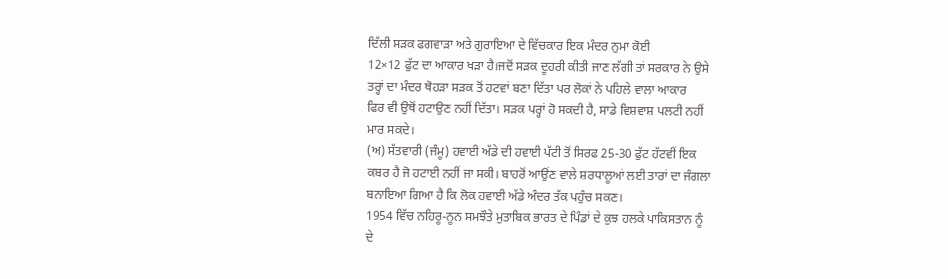ਦਿੱਲੀ ਸੜਕ ਫਗਵਾੜਾ ਅਤੇ ਗੁਰਾਇਆ ਦੇ ਵਿੱਚਕਾਰ ਇਕ ਮੰਦਰ ਨੁਮਾ ਕੋਈ
12×12 ਫੁੱਟ ਦਾ ਆਕਾਰ ਖੜਾ ਹੈ।ਜਦੋਂ ਸੜਕ ਦੂਹਰੀ ਕੀਤੀ ਜਾਣ ਲੱਗੀ ਤਾਂ ਸਰਕਾਰ ਨੇ ਉਸੇ
ਤਰ੍ਹਾਂ ਦਾ ਮੰਦਰ ਥੋਹੜਾ ਸੜਕ ਤੋਂ ਹਟਵਾਂ ਬਣਾ ਦਿੱਤਾ ਪਰ ਲੋਕਾਂ ਨੇ ਪਹਿਲੇ ਵਾਲਾ ਆਕਾਰ
ਫਿਰ ਵੀ ਉਥੋਂ ਹਟਾਉਣ ਨਹੀਂ ਦਿੱਤਾ। ਸੜਕ ਪਰ੍ਹਾਂ ਹੋ ਸਕਦੀ ਹੈ, ਸਾਡੇ ਵਿਸ਼ਵਾਸ਼ ਪਲਟੀ ਨਹੀਂ
ਮਾਰ ਸਕਦੇ।
(ਅ) ਸੱਤਵਾਰੀ (ਜੰਮੂ) ਹਵਾਈ ਅੱਡੇ ਦੀ ਹਵਾਈ ਪੱਟੀ ਤੋਂ ਸਿਰਫ 25-30 ਫੁੱਟ ਹੱਟਵੀਂ ਇਕ
ਕਬਰ ਹੈ ਜੋ ਹਟਾਈ ਨਹੀਂ ਜਾ ਸਕੀ। ਬਾਹਰੋਂ ਆਉਂਣ ਵਾਲੇ ਸ਼ਰਧਾਲੂਆਂ ਲਈ ਤਾਰਾਂ ਦਾ ਜੰਗਲਾ
ਬਨਾਇਆ ਗਿਆ ਹੈ ਕਿ ਲੋਕ ਹਵਾਈ ਅੱਡੇ ਅੰਦਰ ਤੱਕ ਪਹੁੰਚ ਸਕਣ।
1954 ਵਿੱਚ ਨਹਿਰੂ-ਨੂਨ ਸਮਝੌਤੇ ਮੁਤਾਬਿਕ ਭਾਰਤ ਦੇ ਪਿੰਡਾਂ ਦੇ ਕੁਝ ਹਲਕੇ ਪਾਕਿਸਤਾਨ ਨੂੰ
ਦੇ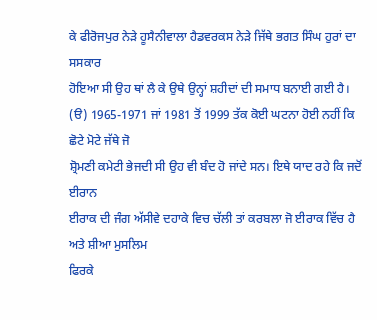ਕੇ ਫੀਰੋਜਪੁਰ ਨੇੜੇ ਹੂਸੈਨੀਵਾਲਾ ਹੈਡਵਰਕਸ ਨੇੜੇ ਜਿੱਥੇ ਭਗਤ ਸਿੰਘ ਹੁਰਾਂ ਦਾ ਸਸਕਾਰ
ਹੋਇਆ ਸੀ ਉਹ ਥਾਂ ਲੈ ਕੇ ਉਥੇ ਉਨ੍ਹਾਂ ਸ਼ਹੀਦਾਂ ਦੀ ਸਮਾਧ ਬਨਾਈ ਗਈ ਹੈ।
(ੳ) 1965-1971 ਜਾਂ 1981 ਤੋਂ 1999 ਤੱਕ ਕੋਈ ਘਟਨਾ ਹੋਈ ਨਹੀਂ ਕਿ ਛੋਟੇ ਮੋਟੇ ਜੱਥੇ ਜੋ
ਸ਼੍ਰੋਮਣੀ ਕਮੇਟੀ ਭੇਜਦੀ ਸੀ ਉਹ ਵੀ ਬੰਦ ਹੋ ਜਾਂਦੇ ਸਨ। ਇਥੇ ਯਾਦ ਰਹੇ ਕਿ ਜਦੋਂ ਈਰਾਨ
ਈਰਾਕ ਦੀ ਜੰਗ ਅੱਸੀਵੇ ਦਹਾਕੇ ਵਿਚ ਚੱਲੀ ਤਾਂ ਕਰਬਲਾ ਜੋ ਈਰਾਕ ਵਿੱਚ ਹੈ ਅਤੇ ਸ਼ੀਆ ਮੁਸਲਿਮ
ਫਿਰਕੇ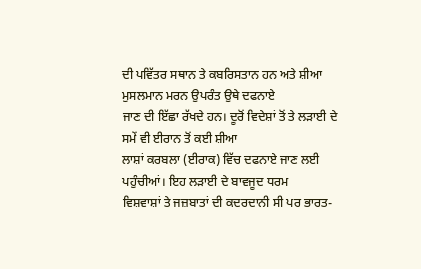ਦੀ ਪਵਿੱਤਰ ਸਥਾਨ ਤੇ ਕਬਰਿਸਤਾਨ ਹਨ ਅਤੇ ਸ਼ੀਆ ਮੁਸਲਮਾਨ ਮਰਨ ਉਪਰੰਤ ਉਥੇ ਦਫਨਾਏ
ਜਾਣ ਦੀ ਇੱਛਾ ਰੱਖਦੇ ਹਨ। ਦੂਰੋਂ ਵਿਦੇਸ਼ਾਂ ਤੋਂ ਤੇ ਲੜਾਈ ਦੇ ਸਮੇਂ ਵੀ ਈਰਾਨ ਤੋਂ ਕਈ ਸ਼ੀਆ
ਲਾਸ਼ਾਂ ਕਰਬਲਾ (ਈਰਾਕ) ਵਿੱਚ ਦਫਨਾਏ ਜਾਣ ਲਈ ਪਹੁੰਚੀਆਂ। ਇਹ ਲੜਾਈ ਦੇ ਬਾਵਜੂਦ ਧਰਮ
ਵਿਸ਼ਵਾਸ਼ਾਂ ਤੇ ਜਜ਼ਬਾਤਾਂ ਦੀ ਕਦਰਦਾਨੀ ਸੀ ਪਰ ਭਾਰਤ-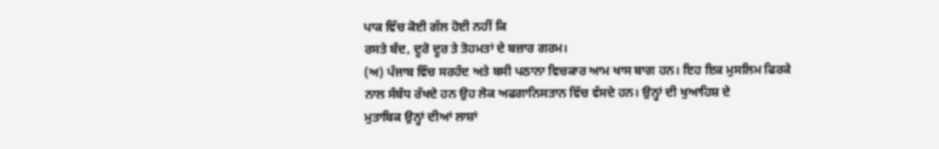ਪਾਕ ਵਿੱਚ ਕੋਈ ਗੱਲ ਹੋਈ ਨਹੀਂ ਕਿ
ਰਸਤੇ ਬੰਦ, ਦੂਰੋ ਦੂਰ ਤੇ ਤੋਹਮਤਾਂ ਦੇ ਬਜ਼ਾਰ ਗਰਮ।
(ਅ) ਪੰਜਾਬ ਵਿੱਚ ਸਰਹੰਦ ਅਤੇ ਬਸੀ ਪਠਾਨਾ ਵਿਚਕਾਰ ਆਮ ਖਾਸ ਬਾਗ ਹਨ। ਇਹ ਇਕ ਮੁਸਲਿਮ ਫਿਰਕੇ
ਨਾਲ ਸੰਬੰਧ ਰੱਖਦੇ ਹਨ ਉਹ ਲੋਕ ਅਫਗਾਨਿਸਤਾਨ ਵਿੱਚ ਵੱਸਦੇ ਹਨ। ਉਨ੍ਹਾਂ ਦੀ ਖੁਆਹਿਸ਼ ਦੇ
ਮੁਤਾਬਿਕ ਉਨ੍ਹਾਂ ਦੀਆਂ ਲਾਸ਼ਾਂ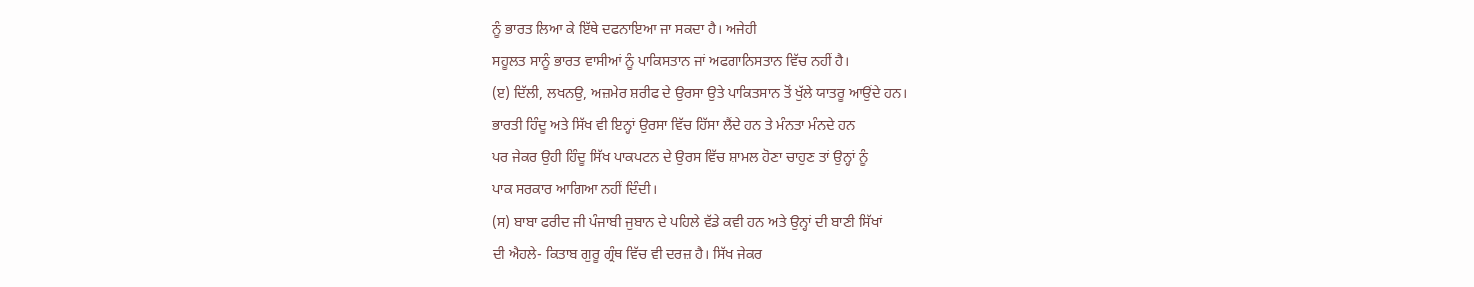ਨੂੰ ਭਾਰਤ ਲਿਆ ਕੇ ਇੱਥੇ ਦਫਨਾਇਆ ਜਾ ਸਕਦਾ ਹੈ। ਅਜੇਹੀ
ਸਹੂਲਤ ਸਾਨੂੰ ਭਾਰਤ ਵਾਸੀਆਂ ਨੂੰ ਪਾਕਿਸਤਾਨ ਜਾਂ ਅਫਗਾਨਿਸਤਾਨ ਵਿੱਚ ਨਹੀਂ ਹੈ।
(ੲ) ਦਿੱਲੀ, ਲਖਨਉ, ਅਜ਼ਮੇਰ ਸ਼ਰੀਫ ਦੇ ਉਰਸਾ ਉਤੇ ਪਾਕਿਤਸਾਨ ਤੋਂ ਖੁੱਲੇ ਯਾਤਰੂ ਆਉਂਦੇ ਹਨ।
ਭਾਰਤੀ ਹਿੰਦੂ ਅਤੇ ਸਿੱਖ ਵੀ ਇਨ੍ਹਾਂ ਉਰਸਾ ਵਿੱਚ ਹਿੱਸਾ ਲੈਂਦੇ ਹਨ ਤੇ ਮੰਨਤਾ ਮੰਨਦੇ ਹਨ
ਪਰ ਜੇਕਰ ਉਹੀ ਹਿੰਦੂ ਸਿੱਖ ਪਾਕਪਟਨ ਦੇ ਉਰਸ ਵਿੱਚ ਸ਼ਾਮਲ ਹੋਣਾ ਚਾਹੁਣ ਤਾਂ ਉਨ੍ਹਾਂ ਨੂੰ
ਪਾਕ ਸਰਕਾਰ ਆਗਿਆ ਨਹੀਂ ਦਿੰਦੀ।
(ਸ) ਬਾਬਾ ਫਰੀਦ ਜੀ ਪੰਜਾਬੀ ਜੁਬਾਨ ਦੇ ਪਹਿਲੇ ਵੱਡੇ ਕਵੀ ਹਨ ਅਤੇ ਉਨ੍ਹਾਂ ਦੀ ਬਾਣੀ ਸਿੱਖਾਂ
ਦੀ ਐਹਲੇ- ਕਿਤਾਬ ਗੁਰੂ ਗ੍ਰੰਥ ਵਿੱਚ ਵੀ ਦਰਜ਼ ਹੈ। ਸਿੱਖ ਜੇਕਰ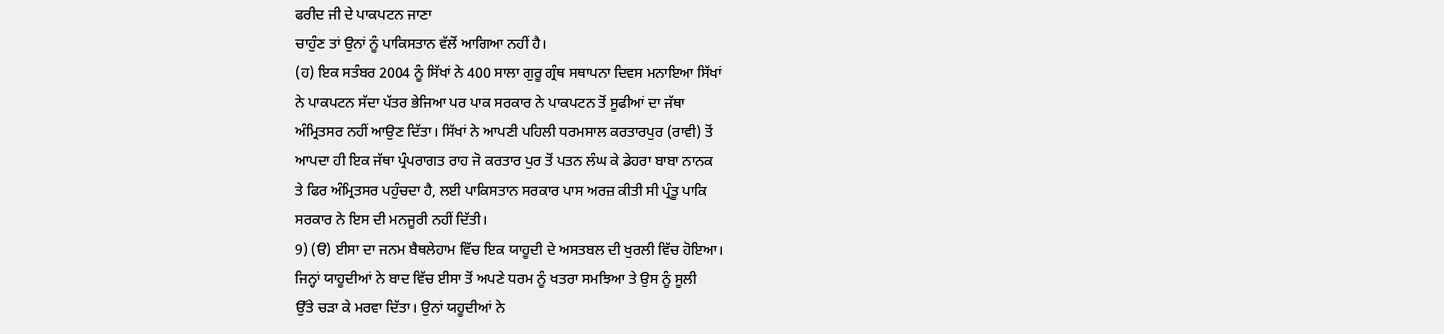ਫਰੀਦ ਜੀ ਦੇ ਪਾਕਪਟਨ ਜਾਣਾ
ਚਾਹੁੰਣ ਤਾਂ ਉਨਾਂ ਨੂੰ ਪਾਕਿਸਤਾਨ ਵੱਲੋਂ ਆਗਿਆ ਨਹੀਂ ਹੈ।
(ਹ) ਇਕ ਸਤੰਬਰ 2004 ਨੂੰ ਸਿੱਖਾਂ ਨੇ 400 ਸਾਲਾ ਗੁਰੂ ਗ੍ਰੰਥ ਸਥਾਪਨਾ ਦਿਵਸ ਮਨਾਇਆ ਸਿੱਖਾਂ
ਨੇ ਪਾਕਪਟਨ ਸੱਦਾ ਪੱਤਰ ਭੇਜਿਆ ਪਰ ਪਾਕ ਸਰਕਾਰ ਨੇ ਪਾਕਪਟਨ ਤੋਂ ਸੂਫੀਆਂ ਦਾ ਜੱਥਾ
ਅੰਮ੍ਰਿਤਸਰ ਨਹੀਂ ਆਉਣ ਦਿੱਤਾ। ਸਿੱਖਾਂ ਨੇ ਆਪਣੀ ਪਹਿਲੀ ਧਰਮਸਾਲ ਕਰਤਾਰਪੁਰ (ਰਾਵੀ) ਤੋਂ
ਆਪਦਾ ਹੀ ਇਕ ਜੱਥਾ ਪ੍ਰੰਪਰਾਗਤ ਰਾਹ ਜੋ ਕਰਤਾਰ ਪੁਰ ਤੋਂ ਪਤਨ ਲੰਘ ਕੇ ਡੇਹਰਾ ਬਾਬਾ ਨਾਨਕ
ਤੇ ਫਿਰ ਅੰਮ੍ਰਿਤਸਰ ਪਹੁੰਚਦਾ ਹੈ, ਲਈ ਪਾਕਿਸਤਾਨ ਸਰਕਾਰ ਪਾਸ ਅਰਜ਼ ਕੀਤੀ ਸੀ ਪ੍ਰੰਤੂ ਪਾਕਿ
ਸਰਕਾਰ ਨੇ ਇਸ ਦੀ ਮਨਜੂਰੀ ਨਹੀਂ ਦਿੱਤੀ।
9) (ੳ) ਈਸਾ ਦਾ ਜਨਮ ਬੈਥਲੇਹਾਮ ਵਿੱਚ ਇਕ ਯਾਹੂਦੀ ਦੇ ਅਸਤਬਲ ਦੀ ਖੁਰਲੀ ਵਿੱਚ ਹੋਇਆ।
ਜਿਨ੍ਹਾਂ ਯਾਹੂਦੀਆਂ ਨੇ ਬਾਦ ਵਿੱਚ ਈਸਾ ਤੋਂ ਅਪਣੇ ਧਰਮ ਨੂੰ ਖਤਰਾ ਸਮਝਿਆ ਤੇ ਉਸ ਨੂੰ ਸੂਲੀ
ਉੱਤੇ ਚੜਾ ਕੇ ਮਰਵਾ ਦਿੱਤਾ। ਉਨਾਂ ਯਹੂਦੀਆਂ ਨੇ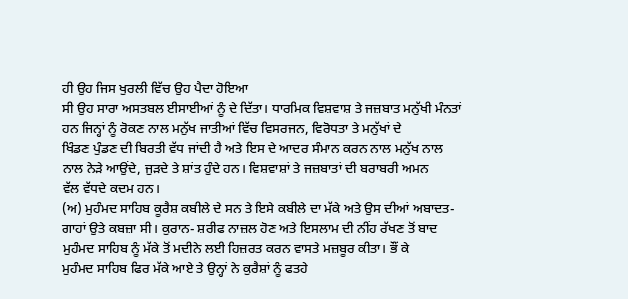ਹੀ ਉਹ ਜਿਸ ਖੁਰਲੀ ਵਿੱਚ ਉਹ ਪੈਦਾ ਹੋਇਆ
ਸੀ ਉਹ ਸਾਰਾ ਅਸਤਬਲ ਈਸਾਈਆਂ ਨੂੰ ਦੇ ਦਿੱਤਾ। ਧਾਰਮਿਕ ਵਿਸ਼ਵਾਸ਼ ਤੇ ਜਜ਼ਬਾਤ ਮਨੁੱਖੀ ਮੰਨਤਾਂ
ਹਨ ਜਿਨ੍ਹਾਂ ਨੂੰ ਰੋਕਣ ਨਾਲ ਮਨੁੱਖ ਜਾਤੀਆਂ ਵਿੱਚ ਵਿਸਰਜਨ, ਵਿਰੋਧਤਾ ਤੇ ਮਨੁੱਖਾਂ ਦੇ
ਖਿੰਡਣ ਪੁੰਡਣ ਦੀ ਬਿਰਤੀ ਵੱਧ ਜਾਂਦੀ ਹੈ ਅਤੇ ਇਸ ਦੇ ਆਦਰ ਸੰਮਾਨ ਕਰਨ ਨਾਲ ਮਨੁੱਖ ਨਾਲ
ਨਾਲ ਨੇੜੇ ਆਉਂਦੇ, ਜੁੜਦੇ ਤੇ ਸ਼ਾਂਤ ਹੁੰਦੇ ਹਨ। ਵਿਸ਼ਵਾਸ਼ਾਂ ਤੇ ਜਜ਼ਬਾਤਾਂ ਦੀ ਬਰਾਬਰੀ ਅਮਨ
ਵੱਲ ਵੱਧਦੇ ਕਦਮ ਹਨ।
(ਅ) ਮੁਹੰਮਦ ਸਾਹਿਬ ਕੂਰੈਸ਼ ਕਬੀਲੇ ਦੇ ਸਨ ਤੇ ਇਸੇ ਕਬੀਲੇ ਦਾ ਮੱਕੇ ਅਤੇ ਉਸ ਦੀਆਂ ਅਬਾਦਤ-
ਗਾਹਾਂ ਉਤੇ ਕਬਜ਼ਾ ਸੀ। ਕੁਰਾਨ- ਸ਼ਰੀਫ ਨਾਜ਼ਲ ਹੋਣ ਅਤੇ ਇਸਲਾਮ ਦੀ ਨੀਂਹ ਰੱਖਣ ਤੋਂ ਬਾਦ
ਮੁਹੰਮਦ ਸਾਹਿਬ ਨੂੰ ਮੱਕੇ ਤੋਂ ਮਦੀਨੇ ਲਈ ਹਿਜ਼ਰਤ ਕਰਨ ਵਾਸਤੇ ਮਜ਼ਬੂਰ ਕੀਤਾ। ਭੌਂ ਕੇ
ਮੁਹੰਮਦ ਸਾਹਿਬ ਫਿਰ ਮੱਕੇ ਆਏ ਤੇ ਉਨ੍ਹਾਂ ਨੇ ਕੁਰੈਸ਼ਾਂ ਨੂੰ ਫਤਹੇ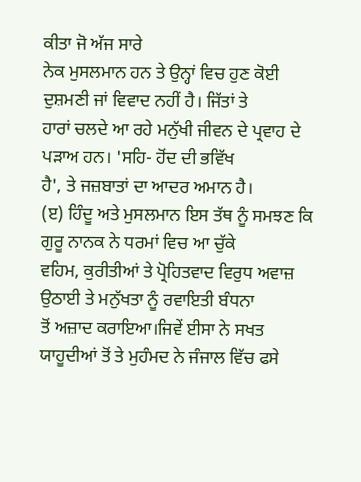ਕੀਤਾ ਜੋ ਅੱਜ ਸਾਰੇ
ਨੇਕ ਮੁਸਲਮਾਨ ਹਨ ਤੇ ਉਨ੍ਹਾਂ ਵਿਚ ਹੁਣ ਕੋਈ ਦੁਸ਼ਮਣੀ ਜਾਂ ਵਿਵਾਦ ਨਹੀਂ ਹੈ। ਜਿੱਤਾਂ ਤੇ
ਹਾਰਾਂ ਚਲਦੇ ਆ ਰਹੇ ਮਨੁੱਖੀ ਜੀਵਨ ਦੇ ਪ੍ਰਵਾਹ ਦੇ ਪੜਾਅ ਹਨ। 'ਸਹਿ- ਹੋਂਦ ਦੀ ਭਵਿੱਖ
ਹੈ', ਤੇ ਜਜ਼ਬਾਤਾਂ ਦਾ ਆਦਰ ਅਮਾਨ ਹੈ।
(ੲ) ਹਿੰਦੂ ਅਤੇ ਮੁਸਲਮਾਨ ਇਸ ਤੱਥ ਨੂੰ ਸਮਝਣ ਕਿ ਗੁਰੂ ਨਾਨਕ ਨੇ ਧਰਮਾਂ ਵਿਚ ਆ ਚੁੱਕੇ
ਵਹਿਮ, ਕੁਰੀਤੀਆਂ ਤੇ ਪ੍ਰੋਹਿਤਵਾਦ ਵਿਰੁਧ ਅਵਾਜ਼ ਉਠਾਈ ਤੇ ਮਨੁੱਖਤਾ ਨੂੰ ਰਵਾਇਤੀ ਬੰਧਨਾ
ਤੋਂ ਅਜ਼ਾਦ ਕਰਾਇਆ।ਜਿਵੇਂ ਈਸਾ ਨੇ ਸਖਤ ਯਾਹੂਦੀਆਂ ਤੋਂ ਤੇ ਮੁਹੰਮਦ ਨੇ ਜੰਜਾਲ ਵਿੱਚ ਫਸੇ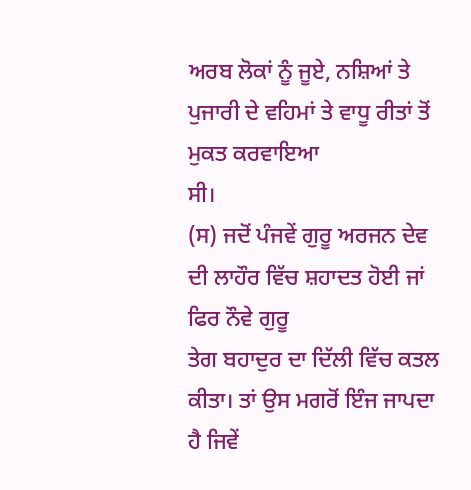ਅਰਬ ਲੋਕਾਂ ਨੂੰ ਜੂਏ, ਨਸ਼ਿਆਂ ਤੇ ਪੁਜਾਰੀ ਦੇ ਵਹਿਮਾਂ ਤੇ ਵਾਧੂ ਰੀਤਾਂ ਤੋਂ ਮੁਕਤ ਕਰਵਾਇਆ
ਸੀ।
(ਸ) ਜਦੋਂ ਪੰਜਵੇਂ ਗੁਰੂ ਅਰਜਨ ਦੇਵ ਦੀ ਲਾਹੌਰ ਵਿੱਚ ਸ਼ਹਾਦਤ ਹੋਈ ਜਾਂ ਫਿਰ ਨੌਵੇ ਗੁਰੂ
ਤੇਗ ਬਹਾਦੁਰ ਦਾ ਦਿੱਲੀ ਵਿੱਚ ਕਤਲ ਕੀਤਾ। ਤਾਂ ਉਸ ਮਗਰੋਂ ਇੰਜ ਜਾਪਦਾ ਹੈ ਜਿਵੇਂ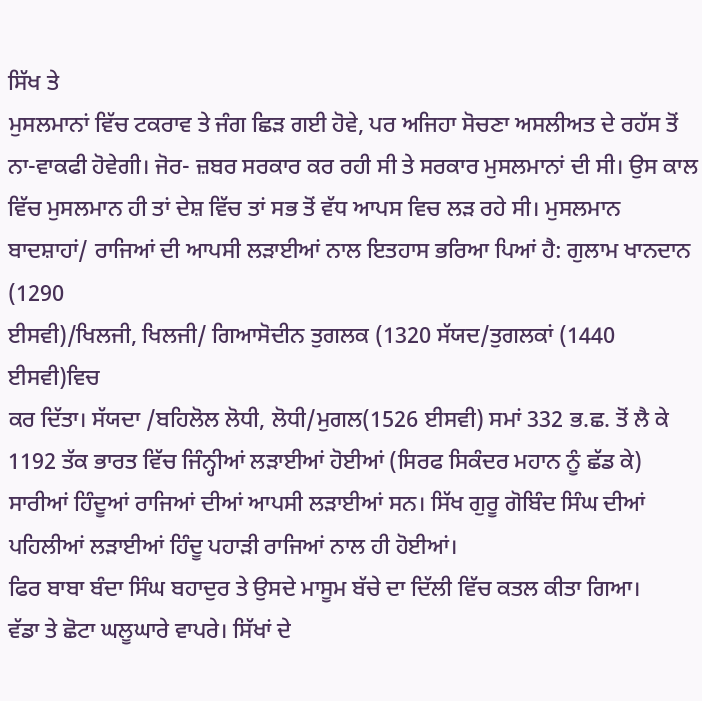ਸਿੱਖ ਤੇ
ਮੁਸਲਮਾਨਾਂ ਵਿੱਚ ਟਕਰਾਵ ਤੇ ਜੰਗ ਛਿੜ ਗਈ ਹੋਵੇ, ਪਰ ਅਜਿਹਾ ਸੋਚਣਾ ਅਸਲੀਅਤ ਦੇ ਰਹੱਸ ਤੋਂ
ਨਾ-ਵਾਕਫੀ ਹੋਵੇਗੀ। ਜੋਰ- ਜ਼ਬਰ ਸਰਕਾਰ ਕਰ ਰਹੀ ਸੀ ਤੇ ਸਰਕਾਰ ਮੁਸਲਮਾਨਾਂ ਦੀ ਸੀ। ਉਸ ਕਾਲ
ਵਿੱਚ ਮੁਸਲਮਾਨ ਹੀ ਤਾਂ ਦੇਸ਼ ਵਿੱਚ ਤਾਂ ਸਭ ਤੋਂ ਵੱਧ ਆਪਸ ਵਿਚ ਲੜ ਰਹੇ ਸੀ। ਮੁਸਲਮਾਨ
ਬਾਦਸ਼ਾਹਾਂ/ ਰਾਜਿਆਂ ਦੀ ਆਪਸੀ ਲੜਾਈਆਂ ਨਾਲ ਇਤਹਾਸ ਭਰਿਆ ਪਿਆਂ ਹੈ: ਗੁਲਾਮ ਖਾਨਦਾਨ (1290
ਈਸਵੀ)/ਖਿਲਜੀ, ਖਿਲਜੀ/ ਗਿਆਸੋਦੀਨ ਤੁਗਲਕ (1320 ਸੱਯਦ/ਤੁਗਲਕਾਂ (1440 ਈਸਵੀ)ਵਿਚ
ਕਰ ਦਿੱਤਾ। ਸੱਯਦਾ /ਬਹਿਲੋਲ ਲੋਧੀ, ਲੋਧੀ/ਮੁਗਲ(1526 ਈਸਵੀ) ਸਮਾਂ 332 ਭ.ਛ. ਤੋਂ ਲੈ ਕੇ
1192 ਤੱਕ ਭਾਰਤ ਵਿੱਚ ਜਿੰਨ੍ਹੀਆਂ ਲੜਾਈਆਂ ਹੋਈਆਂ (ਸਿਰਫ ਸਿਕੰਦਰ ਮਹਾਨ ਨੂੰ ਛੱਡ ਕੇ)
ਸਾਰੀਆਂ ਹਿੰਦੂਆਂ ਰਾਜਿਆਂ ਦੀਆਂ ਆਪਸੀ ਲੜਾਈਆਂ ਸਨ। ਸਿੱਖ ਗੁਰੂ ਗੋਬਿੰਦ ਸਿੰਘ ਦੀਆਂ
ਪਹਿਲੀਆਂ ਲੜਾਈਆਂ ਹਿੰਦੂ ਪਹਾੜੀ ਰਾਜਿਆਂ ਨਾਲ ਹੀ ਹੋਈਆਂ।
ਫਿਰ ਬਾਬਾ ਬੰਦਾ ਸਿੰਘ ਬਹਾਦੁਰ ਤੇ ਉਸਦੇ ਮਾਸੂਮ ਬੱਚੇ ਦਾ ਦਿੱਲੀ ਵਿੱਚ ਕਤਲ ਕੀਤਾ ਗਿਆ।
ਵੱਡਾ ਤੇ ਛੋਟਾ ਘਲੂਘਾਰੇ ਵਾਪਰੇ। ਸਿੱਖਾਂ ਦੇ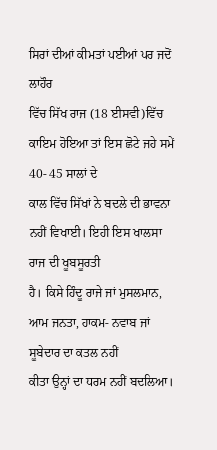ਸਿਰਾਂ ਦੀਆਂ ਕੀਮਤਾਂ ਪਈਆਂ ਪਰ ਜਦੋਂ ਲਾਹੌਰ
ਵਿੱਚ ਸਿੱਖ ਰਾਜ (18 ਈਸਵੀ)ਵਿੱਚ ਕਾਇਮ ਹੋਇਆ ਤਾਂ ਇਸ ਛੋਟੇ ਜਹੇ ਸਮੇਂ 40- 45 ਸਾਲਾਂ ਦੇ
ਕਾਲ ਵਿੱਚ ਸਿੱਖਾਂ ਨੇ ਬਦਲੇ ਦੀ ਭਾਵਨਾ ਨਹੀਂ ਵਿਖਾਈ। ਇਹੀ ਇਸ ਖਾਲਸਾ ਰਾਜ ਦੀ ਖੂਬਸੂਰਤੀ
ਹੈ। ਕਿਸੇ ਹਿੰਦੂ ਰਾਜੇ ਜਾਂ ਮੁਸਲਮਾਨ, ਆਮ ਜਨਤਾ, ਹਾਕਮ- ਨਵਾਬ ਜਾਂ ਸੂਬੇਦਾਰ ਦਾ ਕਤਲ ਨਹੀਂ
ਕੀਤਾ ਉਨ੍ਹਾਂ ਦਾ ਧਰਮ ਨਹੀਂ ਬਦਲਿਆ।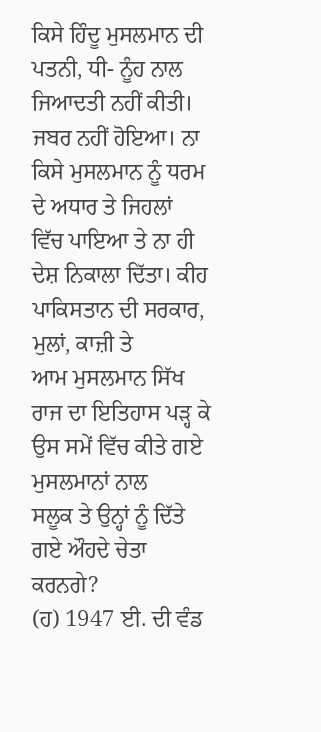ਕਿਸੇ ਹਿੰਦੂ ਮੁਸਲਮਾਨ ਦੀ ਪਤਨੀ, ਧੀ- ਨੂੰਹ ਨਾਲ
ਜਿਆਦਤੀ ਨਹੀਂ ਕੀਤੀ। ਜਬਰ ਨਹੀਂ ਹੋਇਆ। ਨਾ ਕਿਸੇ ਮੁਸਲਮਾਨ ਨੂੰ ਧਰਮ ਦੇ ਅਧਾਰ ਤੇ ਜਿਹਲਾਂ
ਵਿੱਚ ਪਾਇਆ ਤੇ ਨਾ ਹੀ ਦੇਸ਼ ਨਿਕਾਲਾ ਦਿੱਤਾ। ਕੀਹ ਪਾਕਿਸਤਾਨ ਦੀ ਸਰਕਾਰ, ਮੁਲਾਂ, ਕਾਜ਼ੀ ਤੇ
ਆਮ ਮੁਸਲਮਾਨ ਸਿੱਖ ਰਾਜ ਦਾ ਇਤਿਹਾਸ ਪੜ੍ਹ ਕੇ ਉਸ ਸਮੇਂ ਵਿੱਚ ਕੀਤੇ ਗਏ ਮੁਸਲਮਾਨਾਂ ਨਾਲ
ਸਲੂਕ ਤੇ ਉਨ੍ਹਾਂ ਨੂੰ ਦਿੱਤੇ ਗਏ ਔਹਦੇ ਚੇਤਾ ਕਰਨਗੇ?
(ਹ) 1947 ਈ. ਦੀ ਵੰਡ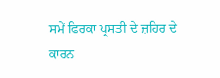ਸਮੇਂ ਫਿਰਕਾ ਪ੍ਰਸਤੀ ਦੇ ਜ਼ਹਿਰ ਦੇ ਕਾਰਨ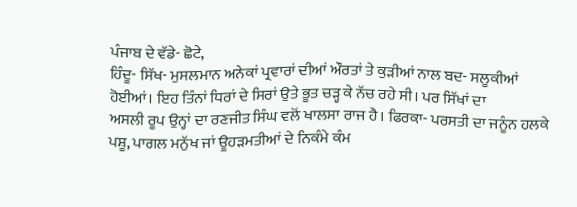ਪੰਜਾਬ ਦੇ ਵੱਡੇ- ਛੋਟੇ,
ਹਿੰਦੂ- ਸਿੱਖ- ਮੁਸਲਮਾਨ ਅਨੇਕਾਂ ਪ੍ਰਵਾਰਾਂ ਦੀਆਂ ਔਰਤਾਂ ਤੇ ਕੁੜੀਆਂ ਨਾਲ ਬਦ- ਸਲੂਕੀਆਂ
ਹੋਈਆਂ। ਇਹ ਤਿੰਨਾਂ ਧਿਰਾਂ ਦੇ ਸਿਰਾਂ ਉਤੇ ਭੂਤ ਚੜ੍ਹ ਕੇ ਨੱਚ ਰਹੇ ਸੀ। ਪਰ ਸਿੱਖਾਂ ਦਾ
ਅਸਲੀ ਰੂਪ ਉਨ੍ਹਾਂ ਦਾ ਰਣਜੀਤ ਸਿੰਘ ਵਲੋਂ ਖਾਲਸਾ ਰਾਜ ਹੈ। ਫਿਰਕਾ- ਪਰਸਤੀ ਦਾ ਜਨੂੰਨ ਹਲਕੇ
ਪਸ਼ੂ, ਪਾਗਲ ਮਨੁੱਖ ਜਾਂ ਊਹੜਮਤੀਆਂ ਦੇ ਨਿਕੰਮੇ ਕੰਮ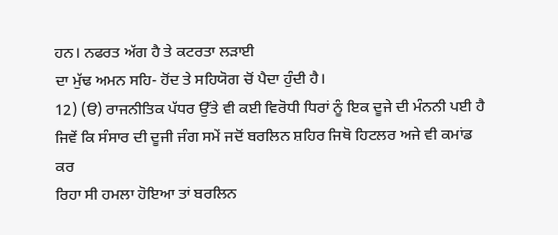ਹਨ। ਨਫਰਤ ਅੱਗ ਹੈ ਤੇ ਕਟਰਤਾ ਲੜਾਈ
ਦਾ ਮੁੱਢ ਅਮਨ ਸਹਿ- ਹੋਂਦ ਤੇ ਸਹਿਯੋਗ ਚੋਂ ਪੈਦਾ ਹੁੰਦੀ ਹੈ।
12) (ੳ) ਰਾਜਨੀਤਿਕ ਪੱਧਰ ਉੱਤੇ ਵੀ ਕਈ ਵਿਰੋਧੀ ਧਿਰਾਂ ਨੂੰ ਇਕ ਦੂਜੇ ਦੀ ਮੰਨਨੀ ਪਈ ਹੈ
ਜਿਵੇਂ ਕਿ ਸੰਸਾਰ ਦੀ ਦੂਜੀ ਜੰਗ ਸਮੇਂ ਜਦੋਂ ਬਰਲਿਨ ਸ਼ਹਿਰ ਜਿਥੋ ਹਿਟਲਰ ਅਜੇ ਵੀ ਕਮਾਂਡ ਕਰ
ਰਿਹਾ ਸੀ ਹਮਲਾ ਹੋਇਆ ਤਾਂ ਬਰਲਿਨ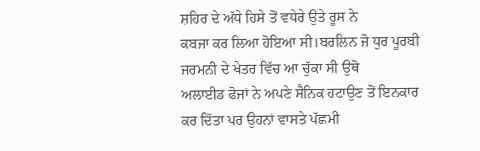ਸ਼ਹਿਰ ਦੇ ਅੱਧੇ ਹਿਸੇ ਤੋਂ ਵਧੇਰੇ ਉਤੇ ਰੂਸ ਨੇ
ਕਬਜਾ ਕਰ ਲਿਆ ਹੋਇਆ ਸੀ।ਬਰਲਿਨ ਜੋ ਧੁਰ ਪੂਰਬੀ ਜਰਮਨੀ ਦੇ ਖੇਤਰ ਵਿੱਚ ਆ ਚੁੱਕਾ ਸੀ ਉਥੋ
ਅਲਾਈਡ ਫੋਜਾਂ ਨੇ ਅਪਣੇ ਸੈਨਿਕ ਹਟਾਉਣ ਤੋਂ ਇਨਕਾਰ ਕਰ ਦਿੱਤਾ ਪਰ ਉਹਨਾਂ ਵਾਸਤੇ ਪੱਛਮੀ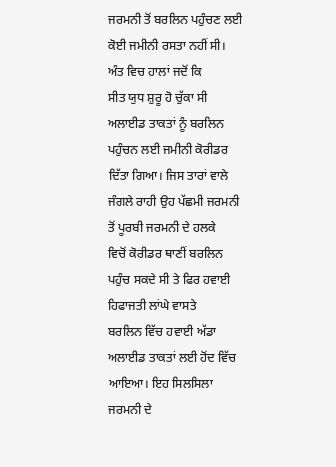ਜਰਮਨੀ ਤੋਂ ਬਰਲਿਨ ਪਹੁੰਚਣ ਲਈ ਕੋਈ ਜਮੀਨੀ ਰਸਤਾ ਨਹੀਂ ਸੀ। ਅੰਤ ਵਿਚ ਹਾਲਾਂ ਜਦੋਂ ਕਿ
ਸੀਤ ਯੁਧ ਸ਼ੁਰੂ ਹੋ ਚੁੱਕਾ ਸੀ ਅਲਾਈਡ ਤਾਕਤਾਂ ਨੂੰ ਬਰਲਿਨ ਪਹੁੰਚਨ ਲਈ ਜਮੀਨੀ ਕੋਰੀਡਰ
ਦਿੱਤਾ ਗਿਆ। ਜਿਸ ਤਾਰਾਂ ਵਾਲੇ ਜੰਗਲੇ ਰਾਹੀ ਉਹ ਪੱਛਮੀ ਜਰਮਨੀ ਤੋਂ ਪੂਰਬੀ ਜਰਮਨੀ ਦੇ ਹਲਕੇ
ਵਿਚੋਂ ਕੋਰੀਡਰ ਥਾਣੀਂ ਬਰਲਿਨ ਪਹੁੰਚ ਸਕਦੇ ਸੀ ਤੇ ਫਿਰ ਹਵਾਈ ਹਿਫਾਜਤੀ ਲਾਂਘੇ ਵਾਸਤੇ
ਬਰਲਿਨ ਵਿੱਚ ਹਵਾਈ ਅੱਡਾ ਅਲਾਈਡ ਤਾਕਤਾਂ ਲਈ ਹੋਂਦ ਵਿੱਚ ਆਇਆ। ਇਹ ਸਿਲਸਿਲਾ ਜਰਮਨੀ ਦੇ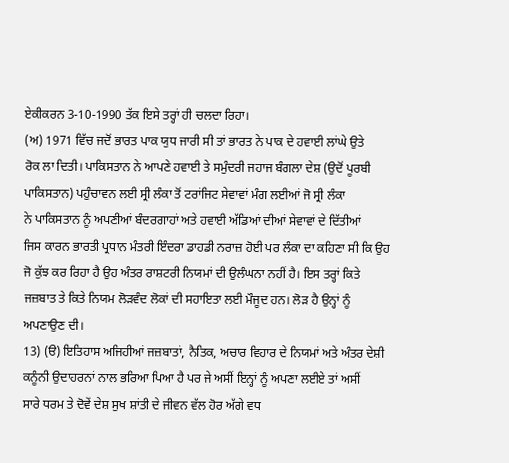ਏਕੀਕਰਨ 3-10-1990 ਤੱਕ ਇਸੇ ਤਰ੍ਹਾਂ ਹੀ ਚਲਦਾ ਰਿਹਾ।
(ਅ) 1971 ਵਿੱਚ ਜਦੋਂ ਭਾਰਤ ਪਾਕ ਯੁਧ ਜਾਰੀ ਸੀ ਤਾਂ ਭਾਰਤ ਨੇ ਪਾਕ ਦੇ ਹਵਾਈ ਲਾਂਘੇ ਉਤੇ
ਰੋਕ ਲਾ ਦਿਤੀ। ਪਾਕਿਸਤਾਨ ਨੇ ਆਪਣੇ ਹਵਾਈ ਤੇ ਸਮੁੰਦਰੀ ਜਹਾਜ ਬੰਗਲਾ ਦੇਸ਼ (ਉਦੋਂ ਪੂਰਬੀ
ਪਾਕਿਸਤਾਨ) ਪਹੁੰਚਾਵਨ ਲਈ ਸ੍ਰੀ ਲੰਕਾ ਤੋਂ ਟਰਾਂਜਿਟ ਸੇਵਾਵਾਂ ਮੰਗ ਲਈਆਂ ਜੋ ਸ੍ਰੀ ਲੰਕਾ
ਨੇ ਪਾਕਿਸਤਾਨ ਨੂੰ ਅਪਣੀਆਂ ਬੰਦਰਗਾਹਾਂ ਅਤੇ ਹਵਾਈ ਅੱਡਿਆਂ ਦੀਆਂ ਸੇਵਾਵਾਂ ਦੇ ਦਿੱਤੀਆਂ
ਜਿਸ ਕਾਰਨ ਭਾਰਤੀ ਪ੍ਰਧਾਨ ਮੰਤਰੀ ਇੰਦਰਾ ਡਾਹਡੀ ਨਰਾਜ਼ ਹੋਈ ਪਰ ਲੰਕਾ ਦਾ ਕਹਿਣਾ ਸੀ ਕਿ ਉਹ
ਜੋ ਕੁੱਝ ਕਰ ਰਿਹਾ ਹੈ ਉਹ ਅੰਤਰ ਰਾਸ਼ਟਰੀ ਨਿਯਮਾਂ ਦੀ ਉਲੰਘਨਾ ਨਹੀਂ ਹੈ। ਇਸ ਤਰ੍ਹਾਂ ਕਿਤੇ
ਜਜ਼ਬਾਤ ਤੇ ਕਿਤੇ ਨਿਯਮ ਲੋੜਵੰਦ ਲੋਕਾਂ ਦੀ ਸਹਾਇਤਾ ਲਈ ਮੌਜੂਦ ਹਨ। ਲੋੜ ਹੈ ਉਨ੍ਹਾਂ ਨੂੰ
ਅਪਣਾਉਣ ਦੀ।
13) (ੳ) ਇਤਿਹਾਸ ਅਜਿਹੀਆਂ ਜਜ਼ਬਾਤਾਂ, ਨੈਤਿਕ, ਅਚਾਰ ਵਿਹਾਰ ਦੇ ਨਿਯਮਾਂ ਅਤੇ ਅੰਤਰ ਦੇਸ਼ੀ
ਕਨੂੰਨੀ ਉਦਾਹਰਨਾਂ ਨਾਲ ਭਰਿਆ ਪਿਆ ਹੈ ਪਰ ਜੇ ਅਸੀਂ ਇਨ੍ਹਾਂ ਨੂੰ ਅਪਣਾ ਲਈਏ ਤਾਂ ਅਸੀਂ
ਸਾਰੇ ਧਰਮ ਤੇ ਦੋਵੇਂ ਦੇਸ਼ ਸੁਖ ਸ਼ਾਂਤੀ ਦੇ ਜੀਵਨ ਵੱਲ ਹੋਰ ਅੱਗੇ ਵਧ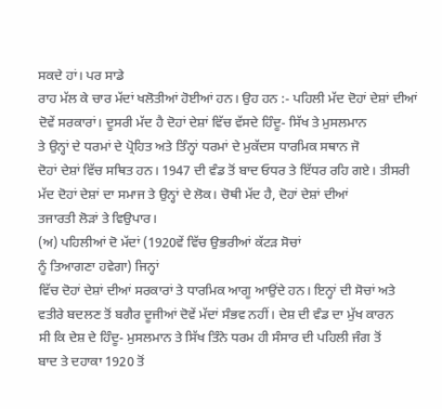ਸਕਦੇ ਹਾਂ। ਪਰ ਸਾਡੇ
ਰਾਹ ਮੱਲ ਕੇ ਚਾਰ ਮੱਦਾਂ ਖਲੋਤੀਆਂ ਹੋਈਆਂ ਹਨ। ਉਹ ਹਨ :- ਪਹਿਲੀ ਮੱਦ ਦੋਹਾਂ ਦੇਸ਼ਾਂ ਦੀਆਂ
ਦੋਵੇਂ ਸਰਕਾਰਾਂ। ਦੂਸਰੀ ਮੱਦ ਹੈ ਦੋਹਾਂ ਦੇਸ਼ਾਂ ਵਿੱਚ ਵੱਸਦੇ ਹਿੰਦੂ- ਸਿੱਖ ਤੇ ਮੁਸਲਮਾਨ
ਤੇ ਉਨ੍ਹਾਂ ਦੇ ਧਰਮਾਂ ਦੇ ਪ੍ਰੋਹਿਤ ਅਤੇ ਤਿੰਨ੍ਹਾਂ ਧਰਮਾਂ ਦੇ ਮੁਕੱਦਸ ਧਾਰਮਿਕ ਸਥਾਨ ਜੋ
ਦੋਹਾਂ ਦੇਸ਼ਾਂ ਵਿੱਚ ਸਥਿਤ ਹਨ। 1947 ਦੀ ਵੰਡ ਤੋਂ ਬਾਦ ਓਧਰ ਤੇ ਇੱਧਰ ਰਹਿ ਗਏ। ਤੀਸਰੀ
ਮੱਦ ਦੋਹਾਂ ਦੇਸ਼ਾਂ ਦਾ ਸਮਾਜ ਤੇ ਉਨ੍ਹਾਂ ਦੇ ਲੋਕ। ਚੋਥੀ ਮੱਦ ਹੈ, ਦੋਹਾਂ ਦੇਸ਼ਾਂ ਦੀਆਂ
ਤਜਾਰਤੀ ਲੋੜਾਂ ਤੇ ਵਿਉਪਾਰ।
(ਅ) ਪਹਿਲੀਆਂ ਦੋ ਮੱਦਾਂ (1920ਵੇਂ ਵਿੱਚ ਉਭਰੀਆਂ ਕੱਟੜ ਸੋਚਾਂ
ਨੂੰ ਤਿਆਗਣਾ ਹਵੇਗਾ) ਜਿਨ੍ਹਾਂ
ਵਿੱਚ ਦੋਹਾਂ ਦੇਸ਼ਾਂ ਦੀਆਂ ਸਰਕਾਰਾਂ ਤੇ ਧਾਰਮਿਕ ਆਗੂ ਆਉਂਦੇ ਹਨ। ਇਨ੍ਹਾਂ ਦੀ ਸੋਚਾਂ ਅਤੇ
ਵਤੀਰੇ ਬਦਲਣ ਤੋਂ ਬਗੈਰ ਦੂਜੀਆਂ ਦੋਵੇਂ ਮੱਦਾਂ ਸੰਭਵ ਨਹੀਂ। ਦੇਸ਼ ਦੀ ਵੰਡ ਦਾ ਮੁੱਖ ਕਾਰਨ
ਸੀ ਕਿ ਦੇਸ਼ ਦੇ ਹਿੰਦੂ- ਮੁਸਲਮਾਨ ਤੇ ਸਿੱਖ ਤਿੰਨੇ ਧਰਮ ਹੀ ਸੰਸਾਰ ਦੀ ਪਹਿਲੀ ਜੰਗ ਤੋਂ
ਬਾਦ ਤੇ ਦਹਾਕਾ 1920 ਤੋਂ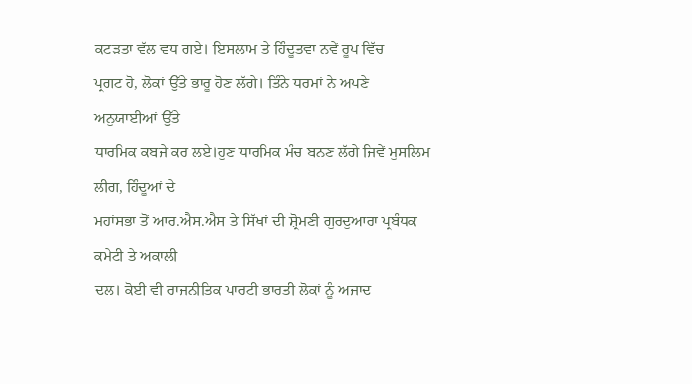ਕਟੜਤਾ ਵੱਲ ਵਧ ਗਏ। ਇਸਲਾਮ ਤੇ ਹਿੰਦੂਤਵਾ ਨਵੇਂ ਰੂਪ ਵਿੱਚ
ਪ੍ਰਗਟ ਹੋ, ਲੋਕਾਂ ਉੱਤੇ ਭਾਰੂ ਹੋਣ ਲੱਗੇ। ਤਿੰਨੇ ਧਰਮਾਂ ਨੇ ਅਪਣੇ ਅਨੁਯਾਈਆਂ ਉੱਤੇ
ਧਾਰਮਿਕ ਕਬਜੇ ਕਰ ਲਏ।ਹੁਣ ਧਾਰਮਿਕ ਮੰਚ ਬਨਣ ਲੱਗੇ ਜਿਵੇਂ ਮੁਸਲਿਮ ਲੀਗ, ਹਿੰਦੂਆਂ ਦੇ
ਮਹਾਂਸਭਾ ਤੋਂ ਆਰ.ਐਸ.ਐਸ ਤੇ ਸਿੱਖਾਂ ਦੀ ਸ਼੍ਰੋਮਣੀ ਗੁਰਦੁਆਰਾ ਪ੍ਰਬੰਧਕ ਕਮੇਟੀ ਤੇ ਅਕਾਲੀ
ਦਲ। ਕੋਈ ਵੀ ਰਾਜਨੀਤਿਕ ਪਾਰਟੀ ਭਾਰਤੀ ਲੋਕਾਂ ਨੂੰ ਅਜਾਦ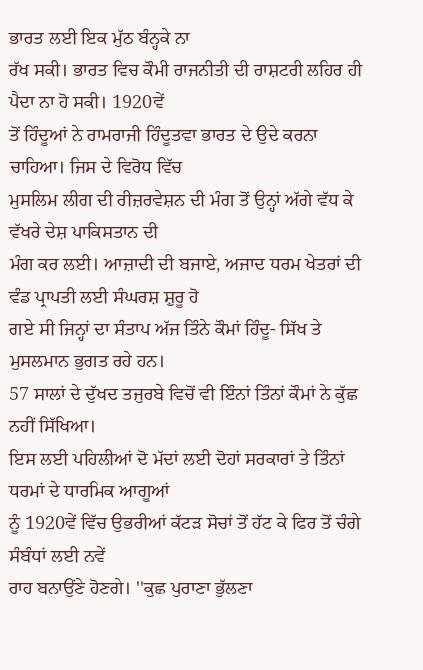ਭਾਰਤ ਲਈ ਇਕ ਮੁੱਠ ਬੰਨ੍ਹਕੇ ਨਾ
ਰੱਖ ਸਕੀ। ਭਾਰਤ ਵਿਚ ਕੌਮੀ ਰਾਜਨੀਤੀ ਦੀ ਰਾਸ਼ਟਰੀ ਲਹਿਰ ਹੀ ਪੈਦਾ ਨਾ ਹੋ ਸਕੀ। 1920ਵੇਂ
ਤੋਂ ਹਿੰਦੂਆਂ ਨੇ ਰਾਮਰਾਜੀ ਹਿੰਦੂਤਵਾ ਭਾਰਤ ਦੇ ਉਦੇ ਕਰਨਾ ਚਾਹਿਆ। ਜਿਸ ਦੇ ਵਿਰੋਧ ਵਿੱਚ
ਮੁਸਲਿਮ ਲੀਗ ਦੀ ਰੀਜ਼ਰਵੇਸ਼ਨ ਦੀ ਮੰਗ ਤੋਂ ਉਨ੍ਹਾਂ ਅੱਗੇ ਵੱਧ ਕੇ ਵੱਖਰੇ ਦੇਸ਼ ਪਾਕਿਸਤਾਨ ਦੀ
ਮੰਗ ਕਰ ਲਈ। ਆਜ਼ਾਦੀ ਦੀ ਬਜਾਏ, ਅਜਾਦ ਧਰਮ ਖੇਤਰਾਂ ਦੀ ਵੰਡ ਪ੍ਰਾਪਤੀ ਲਈ ਸੰਘਰਸ਼ ਸ਼ੁਰੂ ਹੋ
ਗਏ ਸੀ ਜਿਨ੍ਹਾਂ ਦਾ ਸੰਤਾਪ ਅੱਜ ਤਿੰਨੇ ਕੌਮਾਂ ਹਿੰਦੂ- ਸਿੱਖ ਤੇ ਮੁਸਲਮਾਨ ਭੁਗਤ ਰਹੇ ਹਨ।
57 ਸਾਲਾਂ ਦੇ ਦੁੱਖਦ ਤਜੁਰਬੇ ਵਿਚੋਂ ਵੀ ਇੰਨਾਂ ਤਿੰਨਾਂ ਕੌਮਾਂ ਨੇ ਕੁੱਛ ਨਹੀਂ ਸਿੱਖਿਆ।
ਇਸ ਲਈ ਪਹਿਲੀਆਂ ਦੋ ਮੱਦਾਂ ਲਈ ਦੋਹਾਂ ਸਰਕਾਰਾਂ ਤੇ ਤਿੰਨਾਂ ਧਰਮਾਂ ਦੇ ਧਾਰਮਿਕ ਆਗੂਆਂ
ਨੂੰ 1920ਵੇਂ ਵਿੱਚ ਉਭਰੀਆਂ ਕੱਟੜ ਸੋਚਾਂ ਤੋਂ ਹੱਟ ਕੇ ਫਿਰ ਤੋਂ ਚੰਗੇ ਸੰਬੰਧਾਂ ਲਈ ਨਵੇਂ
ਰਾਹ ਬਨਾਉਂਣੇ ਹੋਣਗੇ। ''ਕੁਛ ਪੁਰਾਣਾ ਭੁੱਲਣਾ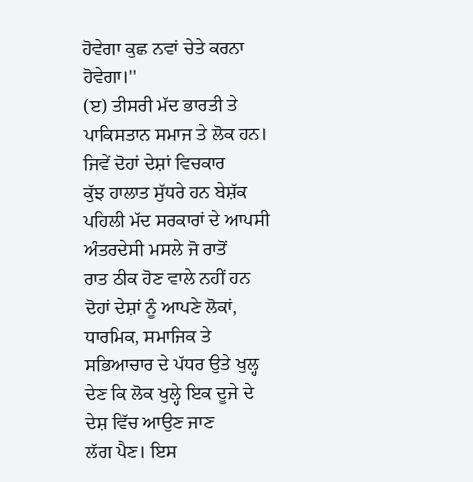ਹੋਵੇਗਾ ਕੁਛ ਨਵਾਂ ਚੇਤੇ ਕਰਨਾ ਹੋਵੇਗਾ।''
(ੲ) ਤੀਸਰੀ ਮੱਦ ਭਾਰਤੀ ਤੇ ਪਾਕਿਸਤਾਨ ਸਮਾਜ ਤੇ ਲੋਕ ਹਨ। ਜਿਵੇਂ ਦੋਹਾਂ ਦੇਸ਼ਾਂ ਵਿਚਕਾਰ
ਕੁੱਝ ਹਾਲਾਤ ਸੁੱਧਰੇ ਹਨ ਬੇਸ਼ੱਕ ਪਹਿਲੀ ਮੱਦ ਸਰਕਾਰਾਂ ਦੇ ਆਪਸੀ ਅੰਤਰਦੇਸੀ ਮਸਲੇ ਜੋ ਰਾਤੋਂ
ਰਾਤ ਠੀਕ ਹੋਣ ਵਾਲੇ ਨਹੀਂ ਹਨ ਦੋਹਾਂ ਦੇਸ਼ਾਂ ਨੂੰ ਆਪਣੇ ਲੋਕਾਂ, ਧਾਰਮਿਕ, ਸਮਾਜਿਕ ਤੇ
ਸਭਿਆਚਾਰ ਦੇ ਪੱਧਰ ਉਤੇ ਖੁਲ੍ਹ ਦੇਣ ਕਿ ਲੋਕ ਖੁਲ੍ਹੇ ਇਕ ਦੂਜੇ ਦੇ ਦੇਸ਼ ਵਿੱਚ ਆਉਣ ਜਾਣ
ਲੱਗ ਪੈਣ। ਇਸ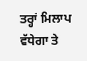ਤਰ੍ਹਾਂ ਮਿਲਾਪ ਵੱਧੇਗਾ ਤੇ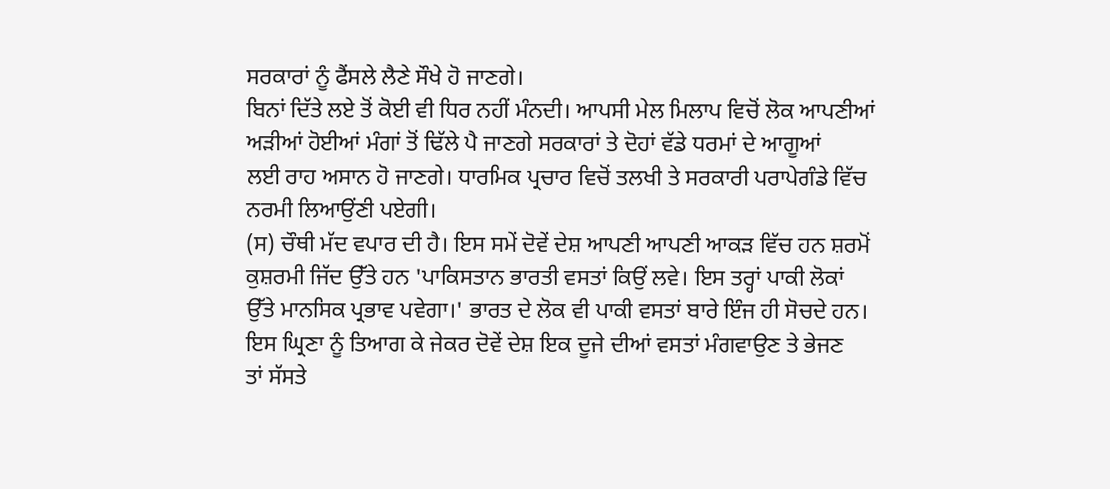ਸਰਕਾਰਾਂ ਨੂੰ ਫੈਂਸਲੇ ਲੈਣੇ ਸੌਖੇ ਹੋ ਜਾਣਗੇ।
ਬਿਨਾਂ ਦਿੱਤੇ ਲਏ ਤੋਂ ਕੋਈ ਵੀ ਧਿਰ ਨਹੀਂ ਮੰਨਦੀ। ਆਪਸੀ ਮੇਲ ਮਿਲਾਪ ਵਿਚੋਂ ਲੋਕ ਆਪਣੀਆਂ
ਅੜੀਆਂ ਹੋਈਆਂ ਮੰਗਾਂ ਤੋਂ ਢਿੱਲੇ ਪੈ ਜਾਣਗੇ ਸਰਕਾਰਾਂ ਤੇ ਦੋਹਾਂ ਵੱਡੇ ਧਰਮਾਂ ਦੇ ਆਗੂਆਂ
ਲਈ ਰਾਹ ਅਸਾਨ ਹੋ ਜਾਣਗੇ। ਧਾਰਮਿਕ ਪ੍ਰਚਾਰ ਵਿਚੋਂ ਤਲਖੀ ਤੇ ਸਰਕਾਰੀ ਪਰਾਪੇਗੰਡੇ ਵਿੱਚ
ਨਰਮੀ ਲਿਆਉਂਣੀ ਪਏਗੀ।
(ਸ) ਚੌਥੀ ਮੱਦ ਵਪਾਰ ਦੀ ਹੈ। ਇਸ ਸਮੇਂ ਦੋਵੇਂ ਦੇਸ਼ ਆਪਣੀ ਆਪਣੀ ਆਕੜ ਵਿੱਚ ਹਨ ਸ਼ਰਮੋਂ
ਕੁਸ਼ਰਮੀ ਜਿੱਦ ਉੱਤੇ ਹਨ 'ਪਾਕਿਸਤਾਨ ਭਾਰਤੀ ਵਸਤਾਂ ਕਿਉਂ ਲਵੇ। ਇਸ ਤਰ੍ਹਾਂ ਪਾਕੀ ਲੋਕਾਂ
ਉੱਤੇ ਮਾਨਸਿਕ ਪ੍ਰਭਾਵ ਪਵੇਗਾ।' ਭਾਰਤ ਦੇ ਲੋਕ ਵੀ ਪਾਕੀ ਵਸਤਾਂ ਬਾਰੇ ਇੰਜ ਹੀ ਸੋਚਦੇ ਹਨ।
ਇਸ ਘ੍ਰਿਣਾ ਨੂੰ ਤਿਆਗ ਕੇ ਜੇਕਰ ਦੋਵੇਂ ਦੇਸ਼ ਇਕ ਦੂਜੇ ਦੀਆਂ ਵਸਤਾਂ ਮੰਗਵਾਉਣ ਤੇ ਭੇਜਣ
ਤਾਂ ਸੱਸਤੇ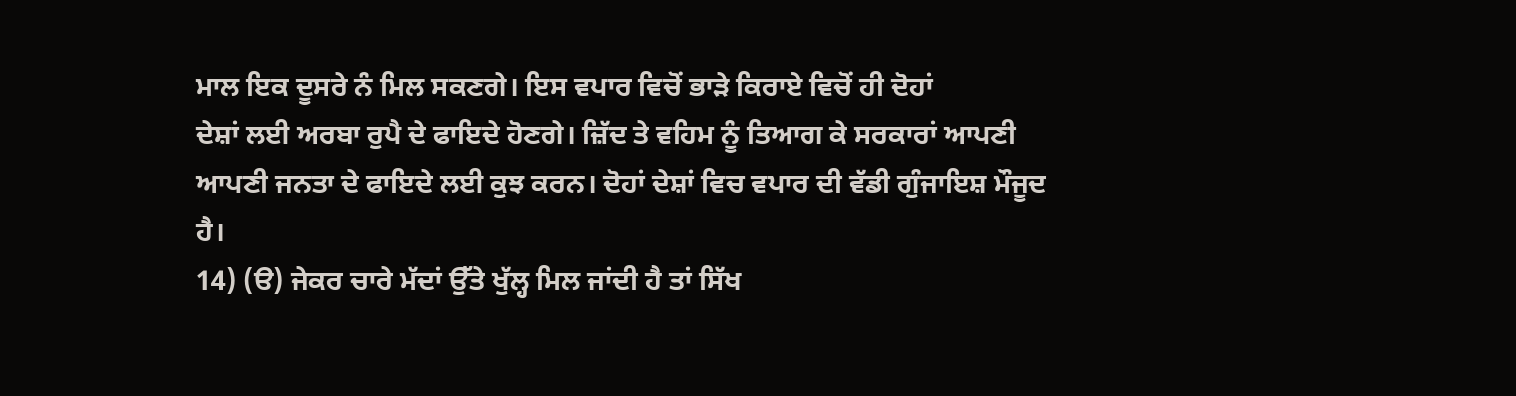ਮਾਲ ਇਕ ਦੂਸਰੇ ਨੰ ਮਿਲ ਸਕਣਗੇ। ਇਸ ਵਪਾਰ ਵਿਚੋਂ ਭਾੜੇ ਕਿਰਾਏ ਵਿਚੋਂ ਹੀ ਦੋਹਾਂ
ਦੇਸ਼ਾਂ ਲਈ ਅਰਬਾ ਰੁਪੈ ਦੇ ਫਾਇਦੇ ਹੋਣਗੇ। ਜ਼ਿੱਦ ਤੇ ਵਹਿਮ ਨੂੰ ਤਿਆਗ ਕੇ ਸਰਕਾਰਾਂ ਆਪਣੀ
ਆਪਣੀ ਜਨਤਾ ਦੇ ਫਾਇਦੇ ਲਈ ਕੁਝ ਕਰਨ। ਦੋਹਾਂ ਦੇਸ਼ਾਂ ਵਿਚ ਵਪਾਰ ਦੀ ਵੱਡੀ ਗੁੰਜਾਇਸ਼ ਮੌਜੂਦ
ਹੈ।
14) (ੳ) ਜੇਕਰ ਚਾਰੇ ਮੱਦਾਂ ਉੱਤੇ ਖੁੱਲ੍ਹ ਮਿਲ ਜਾਂਦੀ ਹੈ ਤਾਂ ਸਿੱਖ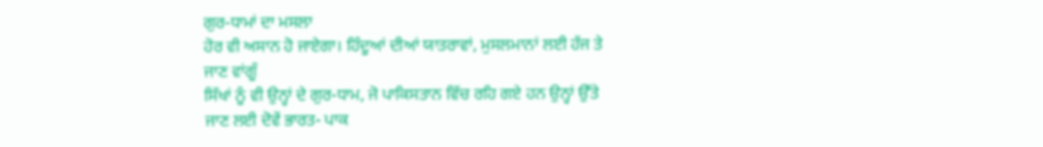ਗੁਰ-ਧਾਮਾਂ ਦਾ ਮਸਲਾ
ਹੋਰ ਵੀ ਅਸਾਨ ਹੋ ਜਾਏਗਾ। ਹਿੰਦੂਆਂ ਦੀਆਂ ਯਾਤਰਾਵਾਂ, ਮੁਸਲਮਾਨਾਂ ਲਈ ਹੱਜ ਤੇ ਜਾਣ ਵਾਂਗੂੰ
ਸਿੱਖਾਂ ਨੂੰ ਵੀ ਉਨ੍ਹਾਂ ਦੇ ਗੁਰ-ਧਾਮ, ਜੋ ਪਾਕਿਸਤਾਨ ਵਿੱਚ ਰਹਿ ਗਏ ਹਨ ਉਨ੍ਹਾਂ ਉੱਤੇ
ਜਾਣ ਲਈ ਦੋਵੇਂ ਭਾਰਤ- ਪਾਕ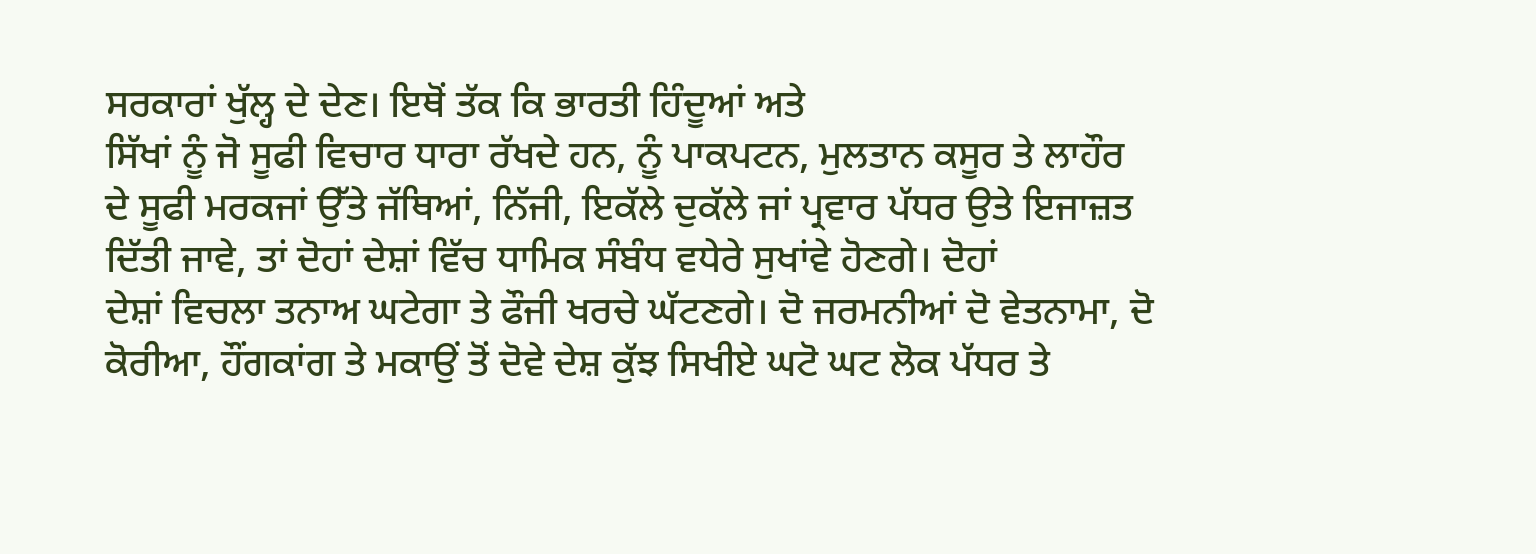ਸਰਕਾਰਾਂ ਖੁੱਲ੍ਹ ਦੇ ਦੇਣ। ਇਥੋਂ ਤੱਕ ਕਿ ਭਾਰਤੀ ਹਿੰਦੂਆਂ ਅਤੇ
ਸਿੱਖਾਂ ਨੂੰ ਜੋ ਸੂਫੀ ਵਿਚਾਰ ਧਾਰਾ ਰੱਖਦੇ ਹਨ, ਨੂੰ ਪਾਕਪਟਨ, ਮੁਲਤਾਨ ਕਸੂਰ ਤੇ ਲਾਹੌਰ
ਦੇ ਸੂਫੀ ਮਰਕਜਾਂ ਉੱਤੇ ਜੱਥਿਆਂ, ਨਿੱਜੀ, ਇਕੱਲੇ ਦੁਕੱਲੇ ਜਾਂ ਪ੍ਰਵਾਰ ਪੱਧਰ ਉਤੇ ਇਜਾਜ਼ਤ
ਦਿੱਤੀ ਜਾਵੇ, ਤਾਂ ਦੋਹਾਂ ਦੇਸ਼ਾਂ ਵਿੱਚ ਧਾਮਿਕ ਸੰਬੰਧ ਵਧੇਰੇ ਸੁਖਾਂਵੇ ਹੋਣਗੇ। ਦੋਹਾਂ
ਦੇਸ਼ਾਂ ਵਿਚਲਾ ਤਨਾਅ ਘਟੇਗਾ ਤੇ ਫੌਜੀ ਖਰਚੇ ਘੱਟਣਗੇ। ਦੋ ਜਰਮਨੀਆਂ ਦੋ ਵੇਤਨਾਮਾ, ਦੋ
ਕੋਰੀਆ, ਹੌਂਗਕਾਂਗ ਤੇ ਮਕਾਉਂ ਤੋਂ ਦੋਵੇ ਦੇਸ਼ ਕੁੱਝ ਸਿਖੀਏ ਘਟੋ ਘਟ ਲੋਕ ਪੱਧਰ ਤੇ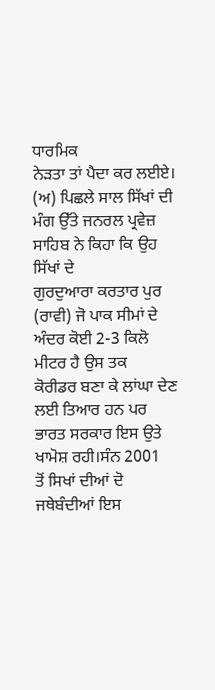ਧਾਰਮਿਕ
ਨੇੜਤਾ ਤਾਂ ਪੈਦਾ ਕਰ ਲਈਏ।
(ਅ) ਪਿਛਲੇ ਸਾਲ ਸਿੱਖਾਂ ਦੀ ਮੰਗ ਉੱਤੇ ਜਨਰਲ ਪ੍ਰਵੇਜ਼ ਸਾਹਿਬ ਨੇ ਕਿਹਾ ਕਿ ਉਹ ਸਿੱਖਾਂ ਦੇ
ਗੁਰਦੁਆਰਾ ਕਰਤਾਰ ਪੁਰ (ਰਾਵੀ) ਜੋ ਪਾਕ ਸੀਮਾਂ ਦੇ ਅੰਦਰ ਕੋਈ 2-3 ਕਿਲੋ ਮੀਟਰ ਹੈ ਉਸ ਤਕ
ਕੋਰੀਡਰ ਬਣਾ ਕੇ ਲਾਂਘਾ ਦੇਣ ਲਈ ਤਿਆਰ ਹਨ ਪਰ ਭਾਰਤ ਸਰਕਾਰ ਇਸ ਉਤੇ ਖਾਮੋਸ਼ ਰਹੀ।ਸੰਨ 2001
ਤੋਂ ਸਿਖਾਂ ਦੀਆਂ ਦੋ ਜਥੇਬੰਦੀਆਂ ਇਸ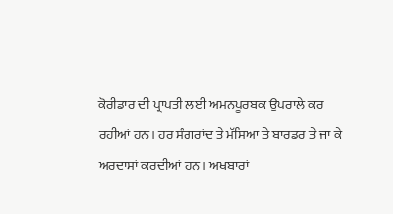ਕੋਰੀਡਾਰ ਦੀ ਪ੍ਰਾਪਤੀ ਲਈ ਅਮਨਪੂਰਬਕ ਉਪਰਾਲੇ ਕਰ
ਰਹੀਆਂ ਹਨ। ਹਰ ਸੰਗਰਾਂਦ ਤੇ ਮੱਸਿਆ ਤੇ ਬਾਰਡਰ ਤੇ ਜਾ ਕੇ ਅਰਦਾਸਾਂ ਕਰਦੀਆਂ ਹਨ। ਅਖਬਾਰਾਂ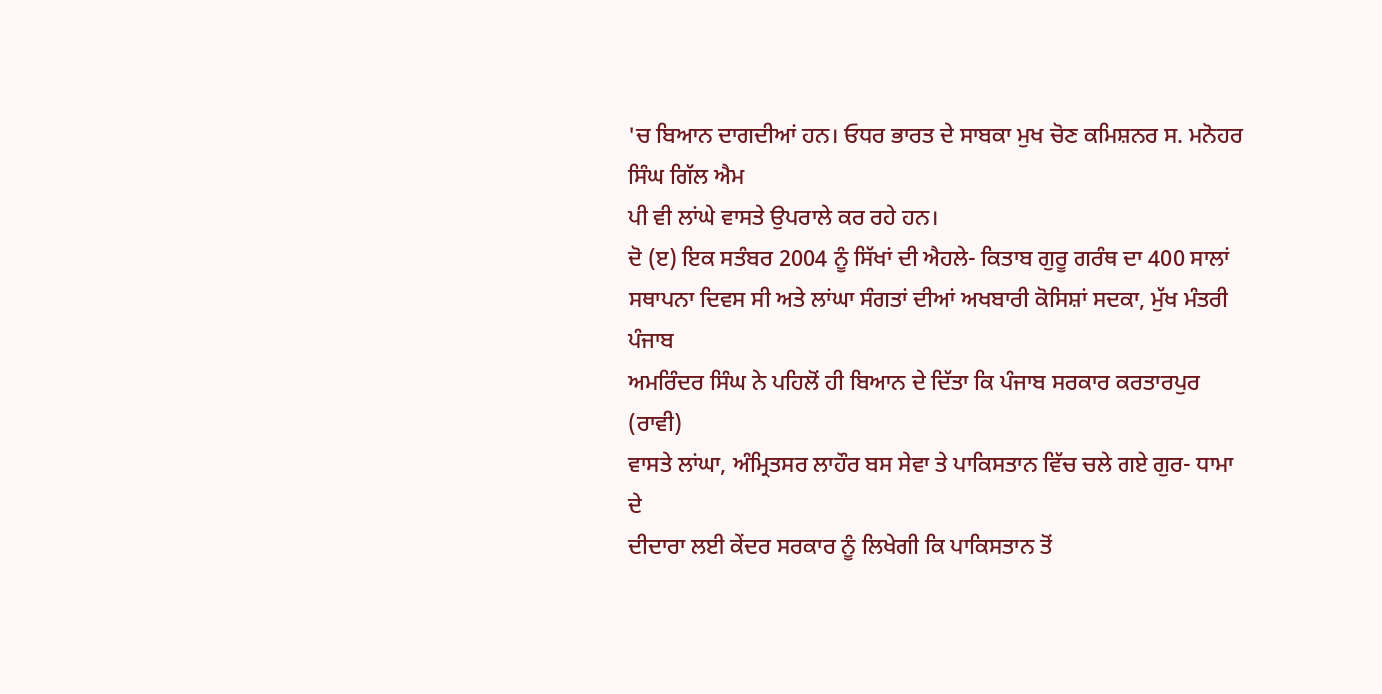'ਚ ਬਿਆਨ ਦਾਗਦੀਆਂ ਹਨ। ਓਧਰ ਭਾਰਤ ਦੇ ਸਾਬਕਾ ਮੁਖ ਚੋਣ ਕਮਿਸ਼ਨਰ ਸ. ਮਨੋਹਰ ਸਿੰਘ ਗਿੱਲ ਐਮ
ਪੀ ਵੀ ਲਾਂਘੇ ਵਾਸਤੇ ਉਪਰਾਲੇ ਕਰ ਰਹੇ ਹਨ।
ਦੋ (ੲ) ਇਕ ਸਤੰਬਰ 2004 ਨੂੰ ਸਿੱਖਾਂ ਦੀ ਐਹਲੇ- ਕਿਤਾਬ ਗੁਰੂ ਗਰੰਥ ਦਾ 400 ਸਾਲਾਂ
ਸਥਾਪਨਾ ਦਿਵਸ ਸੀ ਅਤੇ ਲਾਂਘਾ ਸੰਗਤਾਂ ਦੀਆਂ ਅਖਬਾਰੀ ਕੋਸਿਸ਼ਾਂ ਸਦਕਾ, ਮੁੱਖ ਮੰਤਰੀ ਪੰਜਾਬ
ਅਮਰਿੰਦਰ ਸਿੰਘ ਨੇ ਪਹਿਲੋਂ ਹੀ ਬਿਆਨ ਦੇ ਦਿੱਤਾ ਕਿ ਪੰਜਾਬ ਸਰਕਾਰ ਕਰਤਾਰਪੁਰ (ਰਾਵੀ)
ਵਾਸਤੇ ਲਾਂਘਾ, ਅੰਮ੍ਰਿਤਸਰ ਲਾਹੌਰ ਬਸ ਸੇਵਾ ਤੇ ਪਾਕਿਸਤਾਨ ਵਿੱਚ ਚਲੇ ਗਏ ਗੁਰ- ਧਾਮਾ ਦੇ
ਦੀਦਾਰਾ ਲਈ ਕੇਂਦਰ ਸਰਕਾਰ ਨੂੰ ਲਿਖੇਗੀ ਕਿ ਪਾਕਿਸਤਾਨ ਤੋਂ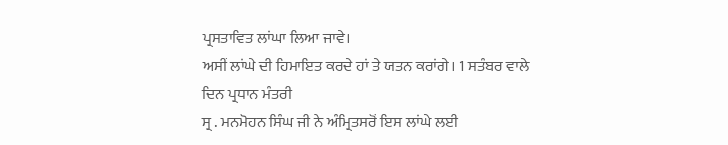ਪ੍ਰਸਤਾਵਿਤ ਲਾਂਘਾ ਲਿਆ ਜਾਵੇ।
ਅਸੀਂ ਲਾਂਘੇ ਦੀ ਹਿਮਾਇਤ ਕਰਦੇ ਹਾਂ ਤੇ ਯਤਨ ਕਰਾਂਗੇ। 1 ਸਤੰਬਰ ਵਾਲੇ ਦਿਨ ਪ੍ਰਧਾਨ ਮੰਤਰੀ
ਸ੍ਰ . ਮਨਮੋਹਨ ਸਿੰਘ ਜੀ ਨੇ ਅੰਮ੍ਰਿਤਸਰੋਂ ਇਸ ਲਾਂਘੇ ਲਈ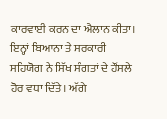ਕਾਰਵਾਈ ਕਰਨ ਦਾ ਐਲਾਨ ਕੀਤਾ।
ਇਨ੍ਹਾਂ ਬਿਆਨਾ ਤੇ ਸਰਕਾਰੀ ਸਹਿਯੋਗ ਨੇ ਸਿੱਖ ਸੰਗਤਾਂ ਦੇ ਹੌਂਸਲੇ ਹੋਰ ਵਧਾ ਦਿੱਤੇ। ਅੱਗੇ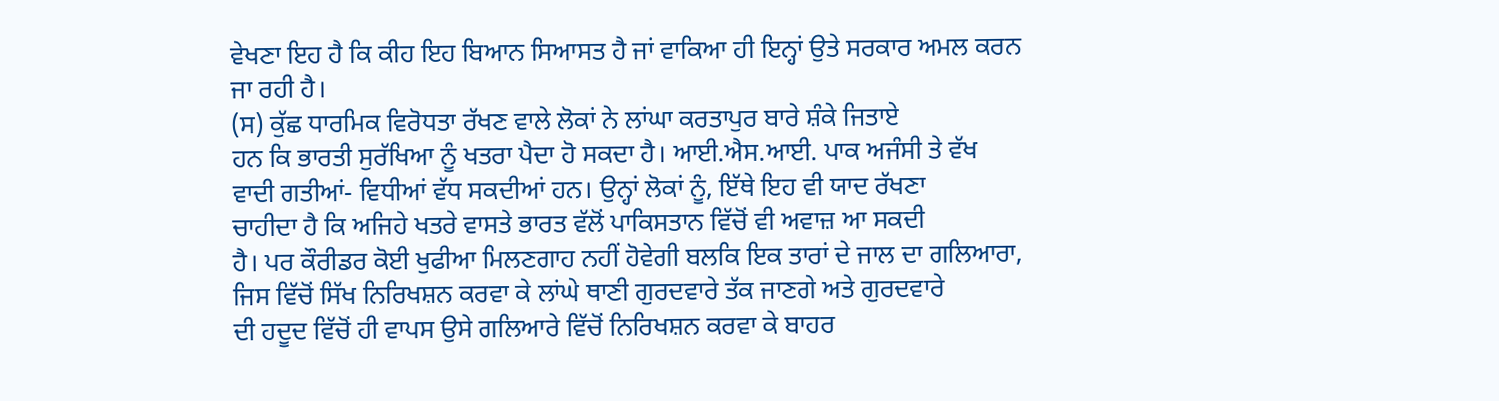ਵੇਖਣਾ ਇਹ ਹੈ ਕਿ ਕੀਹ ਇਹ ਬਿਆਨ ਸਿਆਸਤ ਹੈ ਜਾਂ ਵਾਕਿਆ ਹੀ ਇਨ੍ਹਾਂ ਉਤੇ ਸਰਕਾਰ ਅਮਲ ਕਰਨ
ਜਾ ਰਹੀ ਹੈ।
(ਸ) ਕੁੱਛ ਧਾਰਮਿਕ ਵਿਰੋਧਤਾ ਰੱਖਣ ਵਾਲੇ ਲੋਕਾਂ ਨੇ ਲਾਂਘਾ ਕਰਤਾਪੁਰ ਬਾਰੇ ਸ਼ੰਕੇ ਜਿਤਾਏ
ਹਨ ਕਿ ਭਾਰਤੀ ਸੁਰੱਖਿਆ ਨੂੰ ਖਤਰਾ ਪੈਦਾ ਹੋ ਸਕਦਾ ਹੈ। ਆਈ.ਐਸ.ਆਈ. ਪਾਕ ਅਜੰਸੀ ਤੇ ਵੱਖ
ਵਾਦੀ ਗਤੀਆਂ- ਵਿਧੀਆਂ ਵੱਧ ਸਕਦੀਆਂ ਹਨ। ਉਨ੍ਹਾਂ ਲੋਕਾਂ ਨੂੰ, ਇੱਥੇ ਇਹ ਵੀ ਯਾਦ ਰੱਖਣਾ
ਚਾਹੀਦਾ ਹੈ ਕਿ ਅਜਿਹੇ ਖਤਰੇ ਵਾਸਤੇ ਭਾਰਤ ਵੱਲੋਂ ਪਾਕਿਸਤਾਨ ਵਿੱਚੋਂ ਵੀ ਅਵਾਜ਼ ਆ ਸਕਦੀ
ਹੈ। ਪਰ ਕੌਰੀਡਰ ਕੋਈ ਖੁਫੀਆ ਮਿਲਣਗਾਹ ਨਹੀਂ ਹੋਵੇਗੀ ਬਲਕਿ ਇਕ ਤਾਰਾਂ ਦੇ ਜਾਲ ਦਾ ਗਲਿਆਰਾ,
ਜਿਸ ਵਿੱਚੋਂ ਸਿੱਖ ਨਿਰਿਖਸ਼ਨ ਕਰਵਾ ਕੇ ਲਾਂਘੇ ਥਾਣੀ ਗੁਰਦਵਾਰੇ ਤੱਕ ਜਾਣਗੇ ਅਤੇ ਗੁਰਦਵਾਰੇ
ਦੀ ਹਦੂਦ ਵਿੱਚੋਂ ਹੀ ਵਾਪਸ ਉਸੇ ਗਲਿਆਰੇ ਵਿੱਚੋਂ ਨਿਰਿਖਸ਼ਨ ਕਰਵਾ ਕੇ ਬਾਹਰ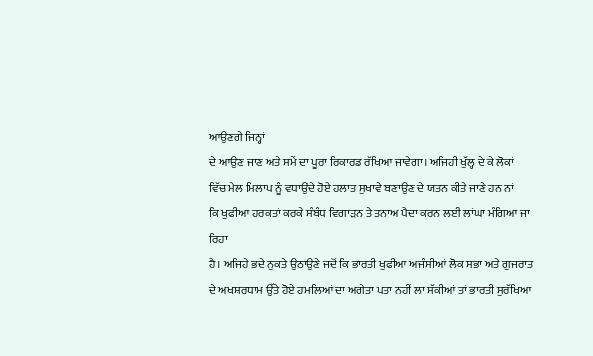ਆਉਣਗੇ ਜਿਨ੍ਹਾਂ
ਦੇ ਆਉਣ ਜਾਣ ਅਤੇ ਸਮੇਂ ਦਾ ਪੂਰਾ ਰਿਕਾਰਡ ਰੱਖਿਆ ਜਾਵੇਗਾ। ਅਜਿਹੀ ਖੁੱਲ੍ਹ ਦੇ ਕੇ ਲੋਕਾਂ
ਵਿੱਚ ਮੇਲ ਮਿਲਾਪ ਨੂੰ ਵਧਾਉਂਦੇ ਹੋਏ ਹਲਾਤ ਸੁਖਾਵੇ ਬਣਾਉਣ ਦੇ ਯਤਨ ਕੀਤੇ ਜਾਣੇ ਹਨ ਨਾਂ
ਕਿ ਖੁਫੀਆ ਹਰਕਤਾਂ ਕਰਕੇ ਸੰਬੰਧ ਵਿਗਾੜਨ ਤੇ ਤਨਾਅ ਪੈਦਾ ਕਰਨ ਲਈ ਲਾਂਘਾ ਮੰਗਿਆ ਜਾ ਰਿਹਾ
ਹੈ। ਅਜਿਹੇ ਭਦੇ ਨੁਕਤੇ ਉਠਾਉਣੇ ਜਦੋਂ ਕਿ ਭਾਰਤੀ ਖੁਫੀਆ ਅਜੰਸੀਆਂ ਲੋਕ ਸਭਾ ਅਤੇ ਗੁਜਰਾਤ
ਦੇ ਅਖਸ਼ਰਧਾਮ ਉੱਤੇ ਹੋਏ ਹਮਲਿਆਂ ਦਾ ਅਗੇਤਾ ਪਤਾ ਨਹੀਂ ਲਾ ਸੱਕੀਆਂ ਤਾਂ ਭਾਰਤੀ ਸੁਰੱਖਿਆ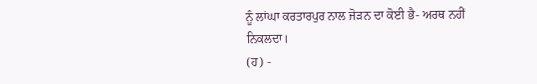ਨੂੰ ਲਾਂਘਾ ਕਰਤਾਰਪੁਰ ਨਾਲ ਜੋੜਨ ਦਾ ਕੋਈ ਭੈ- ਅਰਥ ਨਹੀਂ ਨਿਕਲਦਾ।
(ਹ) -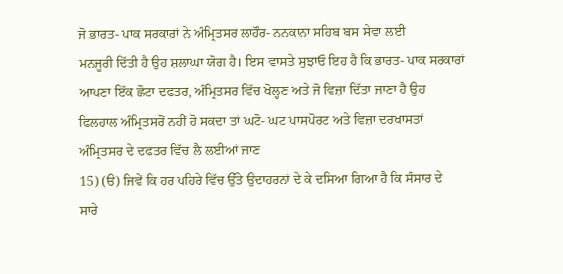ਜੋ ਭਾਰਤ- ਪਾਕ ਸਰਕਾਰਾਂ ਨੇ ਅੰਮ੍ਰਿਤਸਰ ਲਾਹੌਰ- ਨਨਕਾਨਾ ਸਹਿਬ ਬਸ ਸੇਵਾ ਲਈ
ਮਨਜੂਰੀ ਦਿੱਤੀ ਹੈ ਉਹ ਸ਼ਲਾਘਾ ਯੋਗ ਹੈ। ਇਸ ਵਾਸਤੇ ਸੁਝਾਓ ਇਹ ਹੈ ਕਿ ਭਾਰਤ- ਪਾਕ ਸਰਕਾਰਾਂ
ਆਪਣਾ ਇੱਕ ਛੋਟਾ ਦਫਤਰ, ਅੰਮ੍ਰਿਤਸਰ ਵਿੱਚ ਖੋਲ੍ਹਣ ਅਤੇ ਜੋ ਵਿਜ਼ਾ ਦਿੱਤਾ ਜਾਣਾ ਹੈ ਉਹ
ਫਿਲਹਾਲ ਅੰਮ੍ਰਿਤਸਰੋਂ ਨਹੀਂ ਹੋ ਸਕਦਾ ਤਾਂ ਘਟੋ- ਘਟ ਪਾਸਪੋਰਟ ਅਤੇ ਵਿਜ਼ਾ ਦਰਖਾਸਤਾਂ
ਅੰਮ੍ਰਿਤਸਰ ਦੇ ਦਫਤਰ ਵਿੱਚ ਲੈ ਲਈਆਂ ਜਾਣ
15) (ੳ) ਜਿਵੇਂ ਕਿ ਹਰ ਪਹਿਰੇ ਵਿੱਚ ਉੱਤੇ ਉਦਾਹਰਨਾਂ ਦੇ ਕੇ ਦਸਿਆ ਗਿਆ ਹੈ ਕਿ ਸੰਸਾਰ ਦੇ
ਸਾਰੇ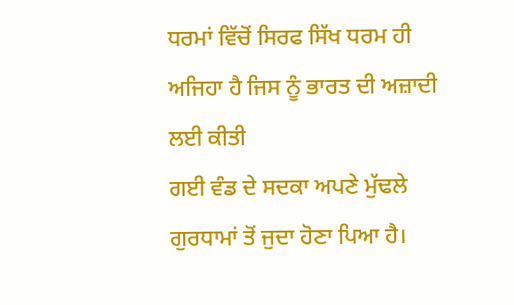ਧਰਮਾਂ ਵਿੱਚੋਂ ਸਿਰਫ ਸਿੱਖ ਧਰਮ ਹੀ ਅਜਿਹਾ ਹੈ ਜਿਸ ਨੂੰ ਭਾਰਤ ਦੀ ਅਜ਼ਾਦੀ ਲਈ ਕੀਤੀ
ਗਈ ਵੰਡ ਦੇ ਸਦਕਾ ਅਪਣੇ ਮੁੱਢਲੇ ਗੁਰਧਾਮਾਂ ਤੋਂ ਜੁਦਾ ਹੋਣਾ ਪਿਆ ਹੈ।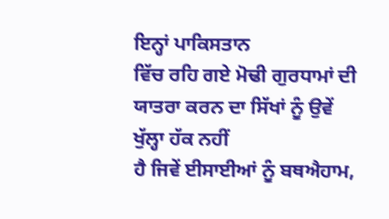ਇਨ੍ਹਾਂ ਪਾਕਿਸਤਾਨ
ਵਿੱਚ ਰਹਿ ਗਏ ਮੋਢੀ ਗੁਰਧਾਮਾਂ ਦੀ ਯਾਤਰਾ ਕਰਨ ਦਾ ਸਿੱਖਾਂ ਨੂੰ ਉਵੇਂ ਖੁੱਲ੍ਹਾ ਹੱਕ ਨਹੀਂ
ਹੈ ਜਿਵੇਂ ਈਸਾਈਆਂ ਨੂੰ ਬਥਐਹਾਮ,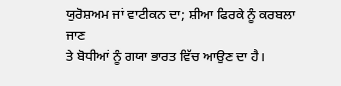ਯੁਰੋਸ਼ਅਮ ਜਾਂ ਵਾਟੀਕਨ ਦਾ; ਸ਼ੀਆ ਫਿਰਕੇ ਨੂੰ ਕਰਬਲਾ ਜਾਣ
ਤੇ ਬੋਧੀਆਂ ਨੂੰ ਗਯਾ ਭਾਰਤ ਵਿੱਚ ਆਉਣ ਦਾ ਹੈ।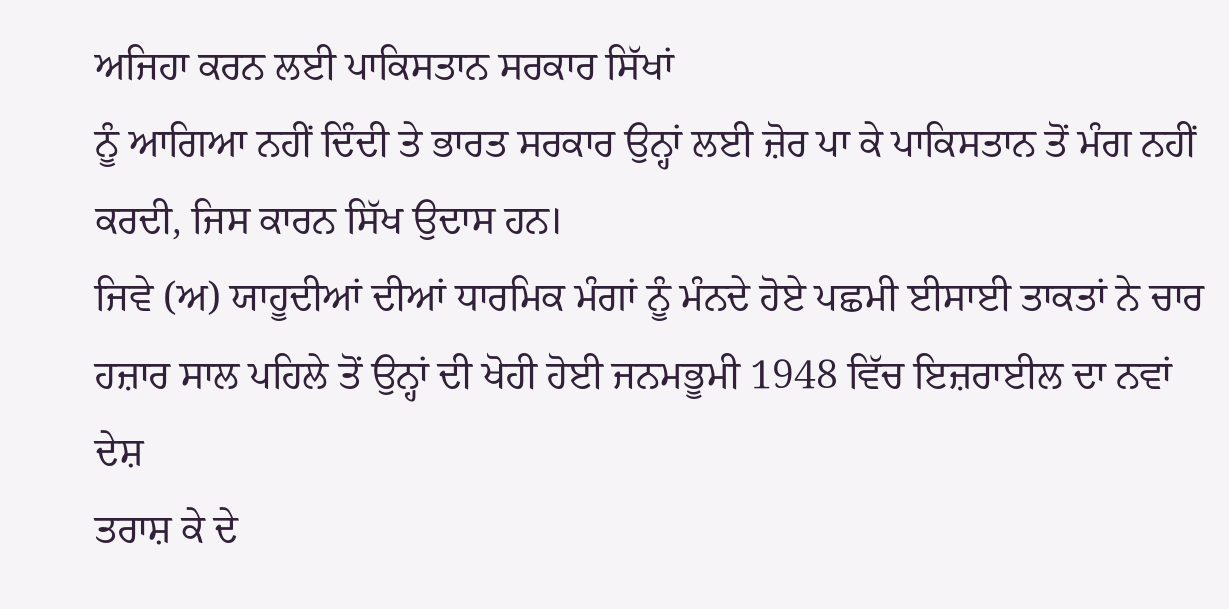ਅਜਿਹਾ ਕਰਨ ਲਈ ਪਾਕਿਸਤਾਨ ਸਰਕਾਰ ਸਿੱਖਾਂ
ਨੂੰ ਆਗਿਆ ਨਹੀਂ ਦਿੰਦੀ ਤੇ ਭਾਰਤ ਸਰਕਾਰ ਉਨ੍ਹਾਂ ਲਈ ਜ਼ੋਰ ਪਾ ਕੇ ਪਾਕਿਸਤਾਨ ਤੋਂ ਮੰਗ ਨਹੀਂ
ਕਰਦੀ, ਜਿਸ ਕਾਰਨ ਸਿੱਖ ਉਦਾਸ ਹਨ।
ਜਿਵੇ (ਅ) ਯਾਹੂਦੀਆਂ ਦੀਆਂ ਧਾਰਮਿਕ ਮੰਗਾਂ ਨੂੰ ਮੰਨਦੇ ਹੋਏ ਪਛਮੀ ਈਸਾਈ ਤਾਕਤਾਂ ਨੇ ਚਾਰ
ਹਜ਼ਾਰ ਸਾਲ ਪਹਿਲੇ ਤੋਂ ਉਨ੍ਹਾਂ ਦੀ ਖੋਹੀ ਹੋਈ ਜਨਮਭੂਮੀ 1948 ਵਿੱਚ ਇਜ਼ਰਾਈਲ ਦਾ ਨਵਾਂ ਦੇਸ਼
ਤਰਾਸ਼ ਕੇ ਦੇ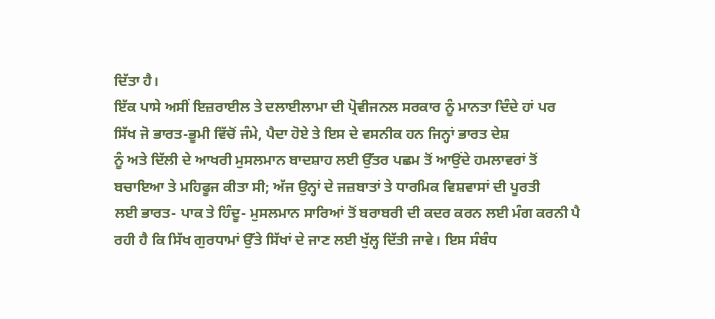ਦਿੱਤਾ ਹੈ।
ਇੱਕ ਪਾਸੇ ਅਸੀਂ ਇਜ਼ਰਾਈਲ ਤੇ ਦਲਾਈਲਾਮਾ ਦੀ ਪ੍ਰੋਵੀਜਨਲ ਸਰਕਾਰ ਨੂੰ ਮਾਨਤਾ ਦਿੰਦੇ ਹਾਂ ਪਰ
ਸਿੱਖ ਜੋ ਭਾਰਤ-ਭੂਮੀ ਵਿੱਚੋਂ ਜੰਮੇ, ਪੈਦਾ ਹੋਏ ਤੇ ਇਸ ਦੇ ਵਸਨੀਕ ਹਨ ਜਿਨ੍ਹਾਂ ਭਾਰਤ ਦੇਸ਼
ਨੂੰ ਅਤੇ ਦਿੱਲੀ ਦੇ ਆਖਰੀ ਮੁਸਲਮਾਨ ਬਾਦਸ਼ਾਹ ਲਈ ਉੱਤਰ ਪਛਮ ਤੋਂ ਆਉਂਦੇ ਹਮਲਾਵਰਾਂ ਤੋਂ
ਬਚਾਇਆ ਤੇ ਮਹਿਫੂਜ ਕੀਤਾ ਸੀ; ਅੱਜ ਉਨ੍ਹਾਂ ਦੇ ਜਜ਼ਬਾਤਾਂ ਤੇ ਧਾਰਮਿਕ ਵਿਸ਼ਵਾਸਾਂ ਦੀ ਪੂਰਤੀ
ਲਈ ਭਾਰਤ- ਪਾਕ ਤੇ ਹਿੰਦੂ- ਮੁਸਲਮਾਨ ਸਾਰਿਆਂ ਤੋਂ ਬਰਾਬਰੀ ਦੀ ਕਦਰ ਕਰਨ ਲਈ ਮੰਗ ਕਰਨੀ ਪੈ
ਰਹੀ ਹੈ ਕਿ ਸਿੱਖ ਗੁਰਧਾਮਾਂ ਉੱਤੇ ਸਿੱਖਾਂ ਦੇ ਜਾਣ ਲਈ ਖੁੱਲ੍ਹ ਦਿੱਤੀ ਜਾਵੇ। ਇਸ ਸੰਬੰਧ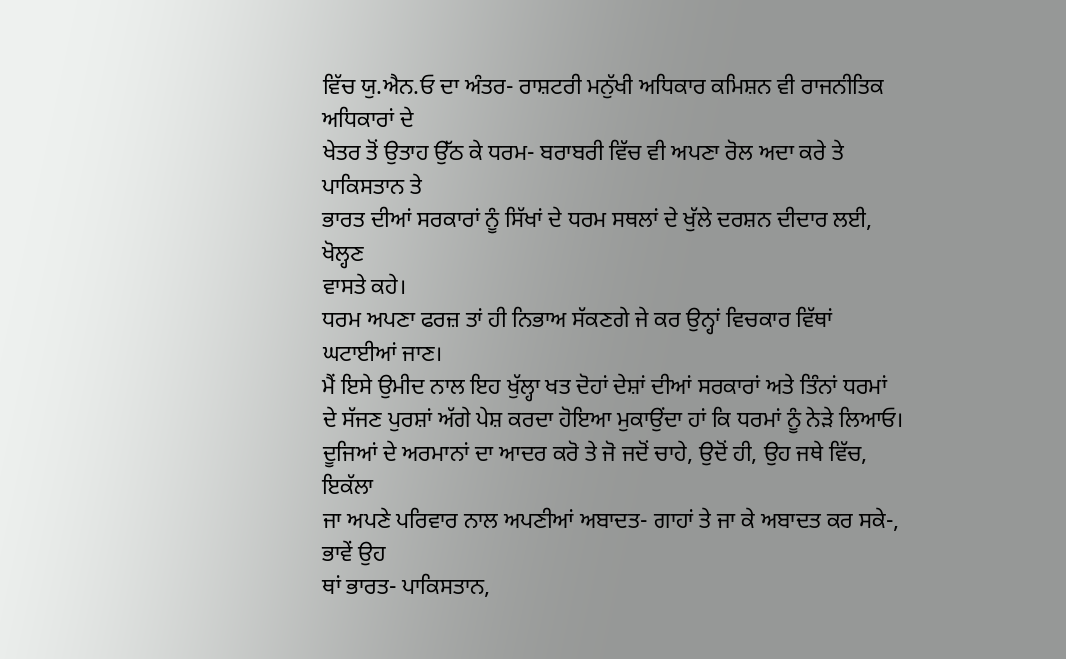ਵਿੱਚ ਯੁ.ਐਨ.ਓ ਦਾ ਅੰਤਰ- ਰਾਸ਼ਟਰੀ ਮਨੁੱਖੀ ਅਧਿਕਾਰ ਕਮਿਸ਼ਨ ਵੀ ਰਾਜਨੀਤਿਕ ਅਧਿਕਾਰਾਂ ਦੇ
ਖੇਤਰ ਤੋਂ ਉਤਾਹ ਉੱਠ ਕੇ ਧਰਮ- ਬਰਾਬਰੀ ਵਿੱਚ ਵੀ ਅਪਣਾ ਰੋਲ ਅਦਾ ਕਰੇ ਤੇ ਪਾਕਿਸਤਾਨ ਤੇ
ਭਾਰਤ ਦੀਆਂ ਸਰਕਾਰਾਂ ਨੂੰ ਸਿੱਖਾਂ ਦੇ ਧਰਮ ਸਥਲਾਂ ਦੇ ਖੁੱਲੇ ਦਰਸ਼ਨ ਦੀਦਾਰ ਲਈ, ਖੋਲ੍ਹਣ
ਵਾਸਤੇ ਕਹੇ।
ਧਰਮ ਅਪਣਾ ਫਰਜ਼ ਤਾਂ ਹੀ ਨਿਭਾਅ ਸੱਕਣਗੇ ਜੇ ਕਰ ਉਨ੍ਹਾਂ ਵਿਚਕਾਰ ਵਿੱਥਾਂ ਘਟਾਈਆਂ ਜਾਣ।
ਮੈਂ ਇਸੇ ਉਮੀਦ ਨਾਲ ਇਹ ਖੁੱਲ੍ਹਾ ਖਤ ਦੋਹਾਂ ਦੇਸ਼ਾਂ ਦੀਆਂ ਸਰਕਾਰਾਂ ਅਤੇ ਤਿੰਨਾਂ ਧਰਮਾਂ
ਦੇ ਸੱਜਣ ਪੁਰਸ਼ਾਂ ਅੱਗੇ ਪੇਸ਼ ਕਰਦਾ ਹੋਇਆ ਮੁਕਾਉਂਦਾ ਹਾਂ ਕਿ ਧਰਮਾਂ ਨੂੰ ਨੇੜੇ ਲਿਆਓ।
ਦੂਜਿਆਂ ਦੇ ਅਰਮਾਨਾਂ ਦਾ ਆਦਰ ਕਰੋ ਤੇ ਜੋ ਜਦੋਂ ਚਾਹੇ, ਉਦੋਂ ਹੀ, ਉਹ ਜਥੇ ਵਿੱਚ, ਇਕੱਲਾ
ਜਾ ਅਪਣੇ ਪਰਿਵਾਰ ਨਾਲ ਅਪਣੀਆਂ ਅਬਾਦਤ- ਗਾਹਾਂ ਤੇ ਜਾ ਕੇ ਅਬਾਦਤ ਕਰ ਸਕੇ-, ਭਾਵੇਂ ਉਹ
ਥਾਂ ਭਾਰਤ- ਪਾਕਿਸਤਾਨ,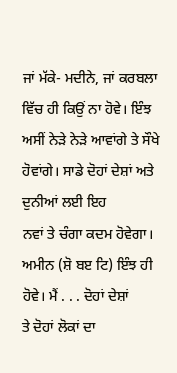ਜਾਂ ਮੱਕੇ- ਮਦੀਨੇ, ਜਾਂ ਕਰਬਲਾ ਵਿੱਚ ਹੀ ਕਿਉਂ ਨਾ ਹੋਵੇ। ਇੰਝ
ਅਸੀਂ ਨੇੜੇ ਨੇੜੇ ਆਵਾਂਗੇ ਤੇ ਸੌਖੇ ਹੋਵਾਂਗੇ। ਸਾਡੇ ਦੋਹਾਂ ਦੇਸ਼ਾਂ ਅਤੇ ਦੁਨੀਆਂ ਲਈ ਇਹ
ਨਵਾਂ ਤੇ ਚੰਗਾ ਕਦਮ ਹੋਵੇਗਾ। ਅਮੀਨ (ਸ਼ੋ ਬੲ ਟਿ) ਇੰਝ ਹੀ ਹੋਵੇ। ਮੈਂ . . . ਦੋਹਾਂ ਦੇਸ਼ਾਂ
ਤੇ ਦੋਹਾਂ ਲੋਕਾਂ ਦਾ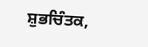ਸ਼ੁਭਚਿੰਤਕ,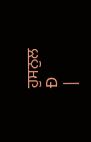ਹੁਸਨੁਲ
Ð
|